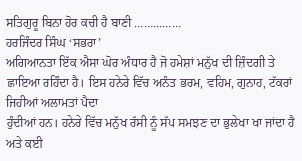ਸਤਿਗੁਰੂ ਬਿਨਾ ਹੋਰ ਕਚੀ ਹੈ ਬਾਣੀ ……………
ਹਰਜਿੰਦਰ ਸਿੰਘ ‘ਸਭਰਾ’
ਅਗਿਆਨਤਾ ਇੱਕ ਐਸਾ ਘੋਰ ਅੰਧਾਰ ਹੈ ਜੋ ਹਮੇਸ਼ਾਂ ਮਨੁੱਖ ਦੀ ਜ਼ਿੰਦਗੀ ਤੇ
ਛਾਇਆ ਰਹਿੰਦਾ ਹੈ। ਇਸ ਹਨੇਰੇ ਵਿੱਚ ਅਨੰਤ ਭਰਮ, ਵਹਿਮ, ਗੁਨਾਹ, ਟੱਕਰਾਂ ਜਿਹੀਆਂ ਅਲਾਮਤਾਂ ਪੈਦਾ
ਹੁੰਦੀਆਂ ਹਨ। ਹਨੇਰੇ ਵਿੱਚ ਮਨੁੱਖ ਰੱਸੀ ਨੂੰ ਸੱਪ ਸਮਝਣ ਦਾ ਭੁਲੇਖਾ ਖਾ ਜਾਂਦਾ ਹੈ ਅਤੇ ਕਈ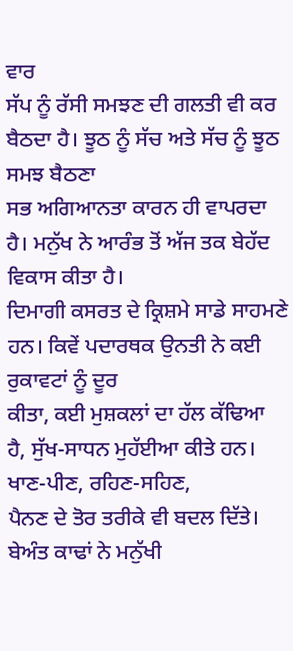ਵਾਰ
ਸੱਪ ਨੂੰ ਰੱਸੀ ਸਮਝਣ ਦੀ ਗਲਤੀ ਵੀ ਕਰ ਬੈਠਦਾ ਹੈ। ਝੂਠ ਨੂੰ ਸੱਚ ਅਤੇ ਸੱਚ ਨੂੰ ਝੂਠ ਸਮਝ ਬੈਠਣਾ
ਸਭ ਅਗਿਆਨਤਾ ਕਾਰਨ ਹੀ ਵਾਪਰਦਾ ਹੈ। ਮਨੁੱਖ ਨੇ ਆਰੰਭ ਤੋਂ ਅੱਜ ਤਕ ਬੇਹੱਦ ਵਿਕਾਸ ਕੀਤਾ ਹੈ।
ਦਿਮਾਗੀ ਕਸਰਤ ਦੇ ਕ੍ਰਿਸ਼ਮੇ ਸਾਡੇ ਸਾਹਮਣੇ ਹਨ। ਕਿਵੇਂ ਪਦਾਰਥਕ ਉਨਤੀ ਨੇ ਕਈ ਰੁਕਾਵਟਾਂ ਨੂੰ ਦੂਰ
ਕੀਤਾ, ਕਈ ਮੁਸ਼ਕਲਾਂ ਦਾ ਹੱਲ ਕੱਢਿਆ ਹੈ, ਸੁੱਖ-ਸਾਧਨ ਮੁਹੱਈਆ ਕੀਤੇ ਹਨ। ਖਾਣ-ਪੀਣ, ਰਹਿਣ-ਸਹਿਣ,
ਪੈਨਣ ਦੇ ਤੋਰ ਤਰੀਕੇ ਵੀ ਬਦਲ ਦਿੱਤੇ। ਬੇਅੰਤ ਕਾਢਾਂ ਨੇ ਮਨੁੱਖੀ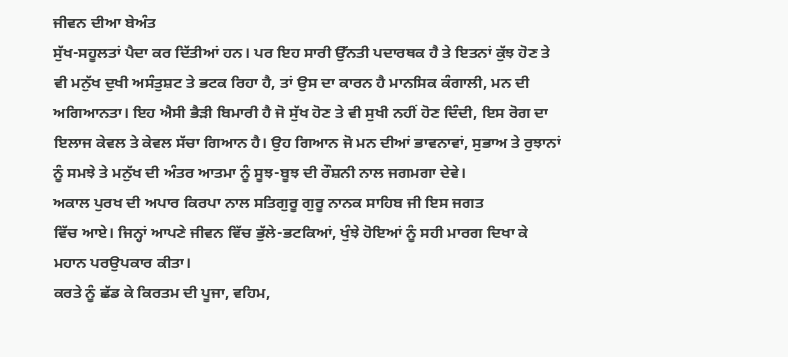ਜੀਵਨ ਦੀਆ ਬੇਅੰਤ
ਸੁੱਖ-ਸਹੂਲਤਾਂ ਪੈਦਾ ਕਰ ਦਿੱਤੀਆਂ ਹਨ। ਪਰ ਇਹ ਸਾਰੀ ਉੱਨਤੀ ਪਦਾਰਥਕ ਹੈ ਤੇ ਇਤਨਾਂ ਕੁੱਝ ਹੋਣ ਤੇ
ਵੀ ਮਨੁੱਖ ਦੁਖੀ ਅਸੰਤੁਸ਼ਟ ਤੇ ਭਟਕ ਰਿਹਾ ਹੈ, ਤਾਂ ਉਸ ਦਾ ਕਾਰਨ ਹੈ ਮਾਨਸਿਕ ਕੰਗਾਲੀ, ਮਨ ਦੀ
ਅਗਿਆਨਤਾ। ਇਹ ਐਸੀ ਭੈੜੀ ਬਿਮਾਰੀ ਹੈ ਜੋ ਸੁੱਖ ਹੋਣ ਤੇ ਵੀ ਸੁਖੀ ਨਹੀਂ ਹੋਣ ਦਿੰਦੀ, ਇਸ ਰੋਗ ਦਾ
ਇਲਾਜ ਕੇਵਲ ਤੇ ਕੇਵਲ ਸੱਚਾ ਗਿਆਨ ਹੈ। ਉਹ ਗਿਆਨ ਜੋ ਮਨ ਦੀਆਂ ਭਾਵਨਾਵਾਂ, ਸੁਭਾਅ ਤੇ ਰੁਝਾਨਾਂ
ਨੂੰ ਸਮਝੇ ਤੇ ਮਨੁੱਖ ਦੀ ਅੰਤਰ ਆਤਮਾ ਨੂੰ ਸੂਝ-ਬੂਝ ਦੀ ਰੌਸ਼ਨੀ ਨਾਲ ਜਗਮਗਾ ਦੇਵੇ।
ਅਕਾਲ ਪੁਰਖ ਦੀ ਅਪਾਰ ਕਿਰਪਾ ਨਾਲ ਸਤਿਗੁਰੂ ਗੁਰੂ ਨਾਨਕ ਸਾਹਿਬ ਜੀ ਇਸ ਜਗਤ
ਵਿੱਚ ਆਏ। ਜਿਨ੍ਹਾਂ ਆਪਣੇ ਜੀਵਨ ਵਿੱਚ ਭੁੱਲੇ-ਭਟਕਿਆਂ, ਖੁੰਝੇ ਹੋਇਆਂ ਨੂੰ ਸਹੀ ਮਾਰਗ ਦਿਖਾ ਕੇ
ਮਹਾਨ ਪਰਉਪਕਾਰ ਕੀਤਾ।
ਕਰਤੇ ਨੂੰ ਛੱਡ ਕੇ ਕਿਰਤਮ ਦੀ ਪੂਜਾ, ਵਹਿਮ,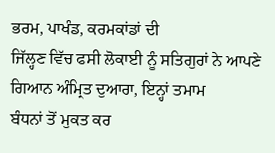ਭਰਮ, ਪਾਖੰਡ, ਕਰਮਕਾਂਡਾਂ ਦੀ
ਜਿੱਲ੍ਹਣ ਵਿੱਚ ਫਸੀ ਲੋਕਾਈ ਨੂੰ ਸਤਿਗੁਰਾਂ ਨੇ ਆਪਣੇ ਗਿਆਨ ਅੰਮ੍ਰਿਤ ਦੁਆਰਾ, ਇਨ੍ਹਾਂ ਤਮਾਮ
ਬੰਧਨਾਂ ਤੋਂ ਮੁਕਤ ਕਰ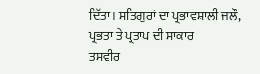ਦਿੱਤਾ। ਸਤਿਗੁਰਾਂ ਦਾ ਪ੍ਰਭਾਵਸ਼ਾਲੀ ਜਲੌ, ਪ੍ਰਭਤਾ ਤੇ ਪ੍ਰਤਾਪ ਦੀ ਸਾਕਾਰ
ਤਸਵੀਰ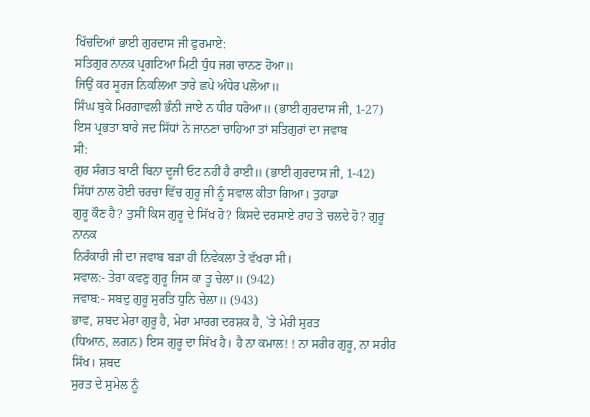ਖਿੱਚਦਿਆਂ ਭਾਈ ਗੁਰਦਾਸ ਜੀ ਫੁਰਮਾਏ:
ਸਤਿਗੁਰ ਨਾਨਕ ਪ੍ਰਗਟਿਆ ਮਿਟੀ ਧੁੰਧ ਜਗ ਚਾਨਣ ਹੋਆ॥
ਜਿਉਂ ਕਰ ਸੂਰਜ ਨਿਕਲਿਆ ਤਾਰੇ ਛਪੇ ਅੰਧੇਰ ਪਲੋਆ॥
ਸਿੰਘ ਬੁਕੇ ਮਿਰਗਾਵਲੀ ਭੰਨੀ ਜਾਏ ਨ ਧੀਰ ਧਰੋਆ॥ (ਭਾਈ ਗੁਰਦਾਸ ਜੀ, 1-27)
ਇਸ ਪ੍ਰਭਤਾ ਬਾਰੇ ਜਦ ਸਿੱਧਾਂ ਨੇ ਜਾਨਣਾ ਚਾਹਿਆ ਤਾਂ ਸਤਿਗੁਰਾਂ ਦਾ ਜਵਾਬ
ਸੀ:
ਗੁਰ ਸੰਗਤ ਬਾਣੀ ਬਿਨਾ ਦੂਜੀ ਓਟ ਨਹੀਂ ਹੈ ਰਾਈ॥ (ਭਾਈ ਗੁਰਦਾਸ ਜੀ, 1-42)
ਸਿੱਧਾਂ ਨਾਲ ਹੋਈ ਚਰਚਾ ਵਿੱਚ ਗੁਰੂ ਜੀ ਨੂੰ ਸਵਾਲ ਕੀਤਾ ਗਿਆ। ਤੁਹਾਡਾ
ਗੁਰੂ ਕੌਣ ਹੈ? ਤੁਸੀਂ ਕਿਸ ਗੁਰੂ ਦੇ ਸਿੱਖ ਹੋ? ਕਿਸਦੇ ਦਰਸਾਏ ਰਾਹ ਤੇ ਚਲਦੇ ਹੋ? ਗੁਰੂ ਨਾਨਕ
ਨਿਰੰਕਾਰੀ ਜੀ ਦਾ ਜਵਾਬ ਬੜਾ ਹੀ ਨਿਵੇਕਲਾ ਤੇ ਵੱਖਰਾ ਸੀ।
ਸਵਾਲ:- ਤੇਰਾ ਕਵਣੁ ਗੁਰੂ ਜਿਸ ਕਾ ਤੂ ਚੇਲਾ॥ (942)
ਜਵਾਬ:- ਸਬਦੁ ਗੁਰੂ ਸੁਰਤਿ ਧੁਨਿ ਚੇਲਾ॥ (943)
ਭਾਵ, ਸ਼ਬਦ ਮੇਰਾ ਗੁਰੂ ਹੈ, ਮੇਰਾ ਮਾਰਗ ਦਰਸ਼ਕ ਹੈ, `ਤੇ ਮੇਰੀ ਸੁਰਤ
(ਧਿਆਨ, ਲਗਨ) ਇਸ ਗੁਰੂ ਦਾ ਸਿੱਖ ਹੈ। ਹੈ ਨਾ ਕਮਾਲ! ! ਨਾ ਸਰੀਰ ਗੁਰੂ, ਨਾ ਸਰੀਰ ਸਿੱਖ। ਸ਼ਬਦ
ਸੁਰਤ ਦੇ ਸੁਮੇਲ ਨੂੰ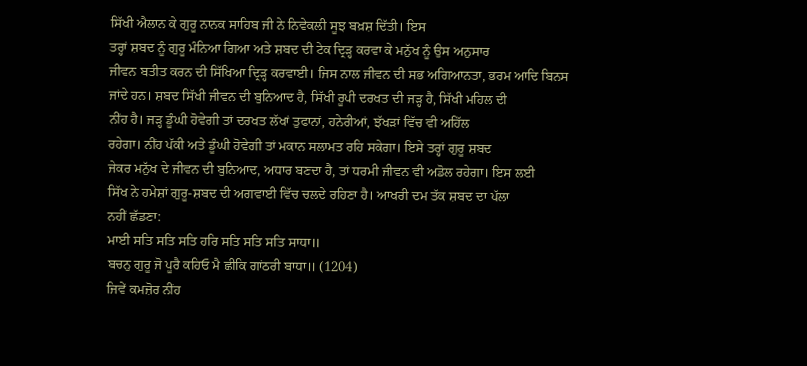ਸਿੱਖੀ ਐਲਾਨ ਕੇ ਗੁਰੂ ਨਾਨਕ ਸਾਹਿਬ ਜੀ ਨੇ ਨਿਵੇਕਲੀ ਸੂਝ ਬਖ਼ਸ਼ ਦਿੱਤੀ। ਇਸ
ਤਰ੍ਹਾਂ ਸ਼ਬਦ ਨੂੰ ਗੁਰੂ ਮੰਨਿਆ ਗਿਆ ਅਤੇ ਸ਼ਬਦ ਦੀ ਟੇਕ ਦ੍ਰਿੜ੍ਹ ਕਰਵਾ ਕੇ ਮਨੁੱਖ ਨੂੰ ਉਸ ਅਨੁਸਾਰ
ਜੀਵਨ ਬਤੀਤ ਕਰਨ ਦੀ ਸਿੱਖਿਆ ਦ੍ਰਿੜ੍ਹ ਕਰਵਾਈ। ਜਿਸ ਨਾਲ ਜੀਵਨ ਦੀ ਸਭ ਅਗਿਆਨਤਾ, ਭਰਮ ਆਦਿ ਬਿਨਸ
ਜਾਂਦੇ ਹਨ। ਸ਼ਬਦ ਸਿੱਖੀ ਜੀਵਨ ਦੀ ਬੁਨਿਆਦ ਹੈ, ਸਿੱਖੀ ਰੂਪੀ ਦਰਖਤ ਦੀ ਜੜ੍ਹ ਹੈ, ਸਿੱਖੀ ਮਹਿਲ ਦੀ
ਨੀਂਹ ਹੈ। ਜੜ੍ਹ ਡੂੰਘੀ ਹੋਵੇਗੀ ਤਾਂ ਦਰਖਤ ਲੱਖਾਂ ਤੁਫਾਨਾਂ, ਹਨੇਰੀਆਂ, ਝੱਖੜਾਂ ਵਿੱਚ ਵੀ ਅਹਿੱਲ
ਰਹੇਗਾ। ਨੀਂਹ ਪੱਕੀ ਅਤੇ ਡੂੰਘੀ ਹੋਵੇਗੀ ਤਾਂ ਮਕਾਨ ਸਲਾਮਤ ਰਹਿ ਸਕੇਗਾ। ਇਸੇ ਤਰ੍ਹਾਂ ਗੁਰੂ ਸ਼ਬਦ
ਜੇਕਰ ਮਨੁੱਖ ਦੇ ਜੀਵਨ ਦੀ ਬੁਨਿਆਦ, ਅਧਾਰ ਬਣਦਾ ਹੈ, ਤਾਂ ਧਰਮੀ ਜੀਵਨ ਵੀ ਅਡੋਲ ਰਹੇਗਾ। ਇਸ ਲਈ
ਸਿੱਖ ਨੇ ਹਮੇਸ਼ਾਂ ਗੁਰੂ-ਸ਼ਬਦ ਦੀ ਅਗਵਾਈ ਵਿੱਚ ਚਲਦੇ ਰਹਿਣਾ ਹੈ। ਆਖਰੀ ਦਮ ਤੱਕ ਸ਼ਬਦ ਦਾ ਪੱਲਾ
ਨਹੀਂ ਛੱਡਣਾ:
ਮਾਈ ਸਤਿ ਸਤਿ ਸਤਿ ਹਰਿ ਸਤਿ ਸਤਿ ਸਤਿ ਸਾਧਾ॥
ਬਚਨੁ ਗੁਰੂ ਜੋ ਪੂਰੈ ਕਹਿਓ ਮੈ ਛੀਕਿ ਗਾਂਠਰੀ ਬਾਧਾ॥ (1204)
ਜਿਵੇਂ ਕਮਜ਼ੋਰ ਨੀਂਹ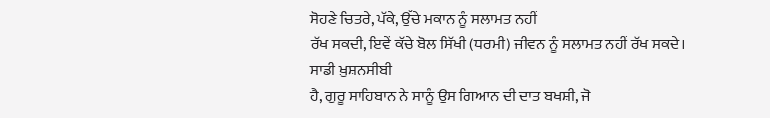ਸੋਹਣੇ ਚਿਤਰੇ, ਪੱਕੇ, ਉੱਚੇ ਮਕਾਨ ਨੂੰ ਸਲਾਮਤ ਨਹੀਂ
ਰੱਖ ਸਕਦੀ, ਇਵੇਂ ਕੱਚੇ ਬੋਲ ਸਿੱਖੀ (ਧਰਮੀ) ਜੀਵਨ ਨੂੰ ਸਲਾਮਤ ਨਹੀਂ ਰੱਖ ਸਕਦੇ। ਸਾਡੀ ਖ਼ੁਸ਼ਨਸੀਬੀ
ਹੈ, ਗੁਰੂ ਸਾਹਿਬਾਨ ਨੇ ਸਾਨੂੰ ਉਸ ਗਿਆਨ ਦੀ ਦਾਤ ਬਖਸ਼ੀ, ਜੋ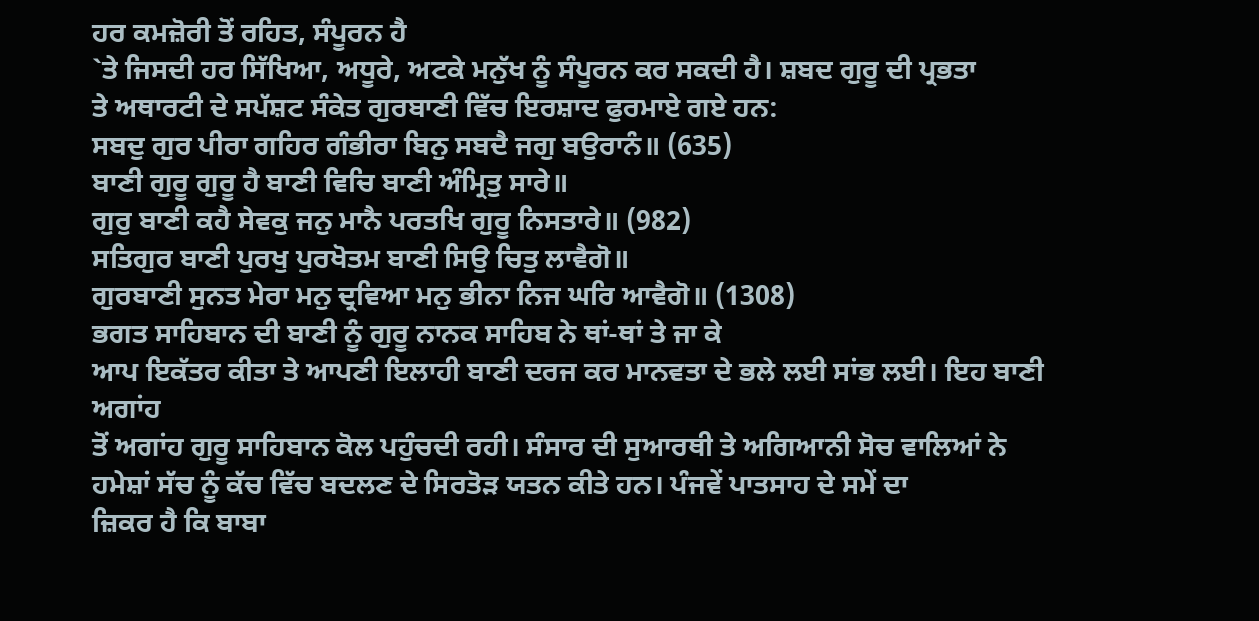ਹਰ ਕਮਜ਼ੋਰੀ ਤੋਂ ਰਹਿਤ, ਸੰਪੂਰਨ ਹੈ
`ਤੇ ਜਿਸਦੀ ਹਰ ਸਿੱਖਿਆ, ਅਧੂਰੇ, ਅਟਕੇ ਮਨੁੱਖ ਨੂੰ ਸੰਪੂਰਨ ਕਰ ਸਕਦੀ ਹੈ। ਸ਼ਬਦ ਗੁਰੂ ਦੀ ਪ੍ਰਭਤਾ
ਤੇ ਅਥਾਰਟੀ ਦੇ ਸਪੱਸ਼ਟ ਸੰਕੇਤ ਗੁਰਬਾਣੀ ਵਿੱਚ ਇਰਸ਼ਾਦ ਫੁਰਮਾਏ ਗਏ ਹਨ:
ਸਬਦੁ ਗੁਰ ਪੀਰਾ ਗਹਿਰ ਗੰਭੀਰਾ ਬਿਨੁ ਸਬਦੈ ਜਗੁ ਬਉਰਾਨੰ॥ (635)
ਬਾਣੀ ਗੁਰੂ ਗੁਰੂ ਹੈ ਬਾਣੀ ਵਿਚਿ ਬਾਣੀ ਅੰਮ੍ਰਿਤੁ ਸਾਰੇ॥
ਗੁਰੁ ਬਾਣੀ ਕਹੈ ਸੇਵਕੁ ਜਨੁ ਮਾਨੈ ਪਰਤਖਿ ਗੁਰੂ ਨਿਸਤਾਰੇ॥ (982)
ਸਤਿਗੁਰ ਬਾਣੀ ਪੁਰਖੁ ਪੁਰਖੋਤਮ ਬਾਣੀ ਸਿਉ ਚਿਤੁ ਲਾਵੈਗੋ॥
ਗੁਰਬਾਣੀ ਸੁਨਤ ਮੇਰਾ ਮਨੁ ਦ੍ਰਵਿਆ ਮਨੁ ਭੀਨਾ ਨਿਜ ਘਰਿ ਆਵੈਗੋ॥ (1308)
ਭਗਤ ਸਾਹਿਬਾਨ ਦੀ ਬਾਣੀ ਨੂੰ ਗੁਰੂ ਨਾਨਕ ਸਾਹਿਬ ਨੇ ਥਾਂ-ਥਾਂ ਤੇ ਜਾ ਕੇ
ਆਪ ਇਕੱਤਰ ਕੀਤਾ ਤੇ ਆਪਣੀ ਇਲਾਹੀ ਬਾਣੀ ਦਰਜ ਕਰ ਮਾਨਵਤਾ ਦੇ ਭਲੇ ਲਈ ਸਾਂਭ ਲਈ। ਇਹ ਬਾਣੀ ਅਗਾਂਹ
ਤੋਂ ਅਗਾਂਹ ਗੁਰੂ ਸਾਹਿਬਾਨ ਕੋਲ ਪਹੁੰਚਦੀ ਰਹੀ। ਸੰਸਾਰ ਦੀ ਸੁਆਰਥੀ ਤੇ ਅਗਿਆਨੀ ਸੋਚ ਵਾਲਿਆਂ ਨੇ
ਹਮੇਸ਼ਾਂ ਸੱਚ ਨੂੰ ਕੱਚ ਵਿੱਚ ਬਦਲਣ ਦੇ ਸਿਰਤੋੜ ਯਤਨ ਕੀਤੇ ਹਨ। ਪੰਜਵੇਂ ਪਾਤਸਾਹ ਦੇ ਸਮੇਂ ਦਾ
ਜ਼ਿਕਰ ਹੈ ਕਿ ਬਾਬਾ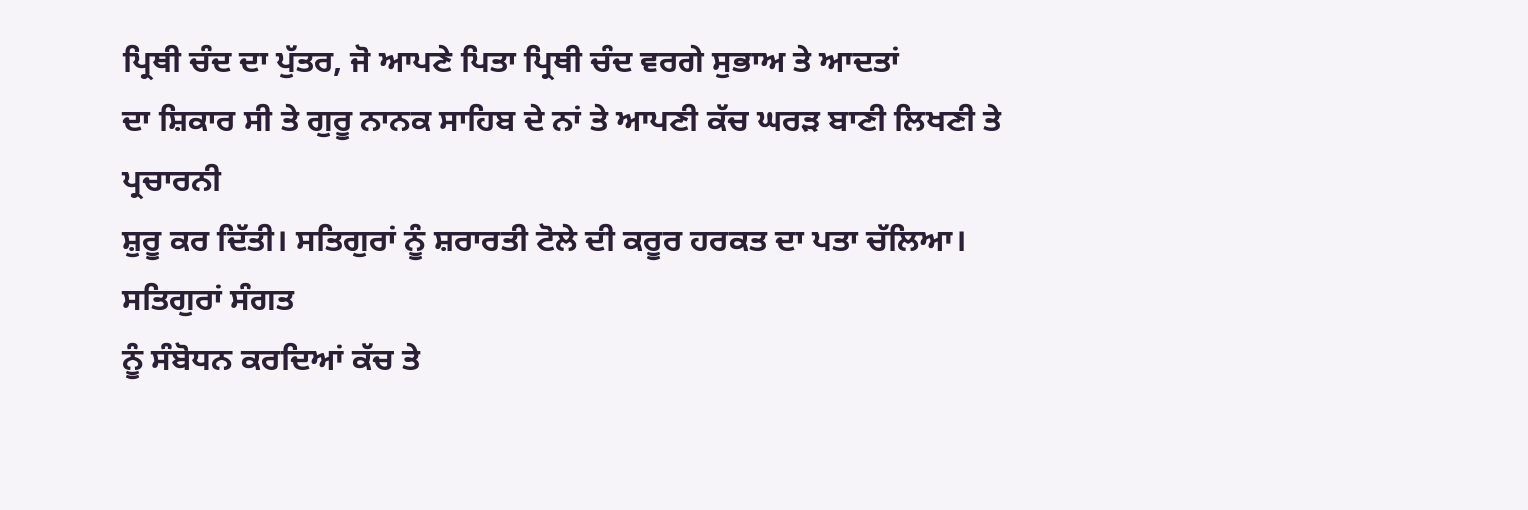ਪ੍ਰਿਥੀ ਚੰਦ ਦਾ ਪੁੱਤਰ, ਜੋ ਆਪਣੇ ਪਿਤਾ ਪ੍ਰਿਥੀ ਚੰਦ ਵਰਗੇ ਸੁਭਾਅ ਤੇ ਆਦਤਾਂ
ਦਾ ਸ਼ਿਕਾਰ ਸੀ ਤੇ ਗੁਰੂ ਨਾਨਕ ਸਾਹਿਬ ਦੇ ਨਾਂ ਤੇ ਆਪਣੀ ਕੱਚ ਘਰੜ ਬਾਣੀ ਲਿਖਣੀ ਤੇ ਪ੍ਰਚਾਰਨੀ
ਸ਼ੁਰੂ ਕਰ ਦਿੱਤੀ। ਸਤਿਗੁਰਾਂ ਨੂੰ ਸ਼ਰਾਰਤੀ ਟੋਲੇ ਦੀ ਕਰੂਰ ਹਰਕਤ ਦਾ ਪਤਾ ਚੱਲਿਆ। ਸਤਿਗੁਰਾਂ ਸੰਗਤ
ਨੂੰ ਸੰਬੋਧਨ ਕਰਦਿਆਂ ਕੱਚ ਤੇ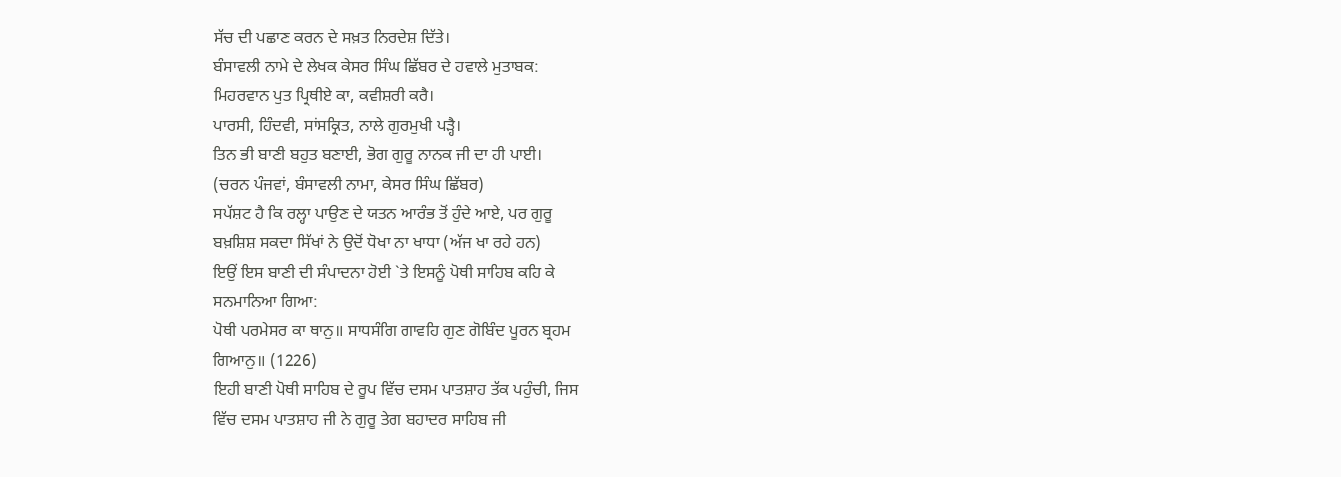ਸੱਚ ਦੀ ਪਛਾਣ ਕਰਨ ਦੇ ਸਖ਼ਤ ਨਿਰਦੇਸ਼ ਦਿੱਤੇ।
ਬੰਸਾਵਲੀ ਨਾਮੇ ਦੇ ਲੇਖਕ ਕੇਸਰ ਸਿੰਘ ਛਿੱਬਰ ਦੇ ਹਵਾਲੇ ਮੁਤਾਬਕ:
ਮਿਹਰਵਾਨ ਪੁਤ ਪ੍ਰਿਥੀਏ ਕਾ, ਕਵੀਸ਼ਰੀ ਕਰੈ।
ਪਾਰਸੀ, ਹਿੰਦਵੀ, ਸਾਂਸਕ੍ਰਿਤ, ਨਾਲੇ ਗੁਰਮੁਖੀ ਪੜ੍ਹੈ।
ਤਿਨ ਭੀ ਬਾਣੀ ਬਹੁਤ ਬਣਾਈ, ਭੋਗ ਗੁਰੂ ਨਾਨਕ ਜੀ ਦਾ ਹੀ ਪਾਈ।
(ਚਰਨ ਪੰਜਵਾਂ, ਬੰਸਾਵਲੀ ਨਾਮਾ, ਕੇਸਰ ਸਿੰਘ ਛਿੱਬਰ)
ਸਪੱਸ਼ਟ ਹੈ ਕਿ ਰਲ੍ਹਾ ਪਾਉਣ ਦੇ ਯਤਨ ਆਰੰਭ ਤੋਂ ਹੁੰਦੇ ਆਏ, ਪਰ ਗੁਰੂ
ਬਖ਼ਸ਼ਿਸ਼ ਸਕਦਾ ਸਿੱਖਾਂ ਨੇ ਉਦੋਂ ਧੋਖਾ ਨਾ ਖਾਧਾ (ਅੱਜ ਖਾ ਰਹੇ ਹਨ)
ਇਉਂ ਇਸ ਬਾਣੀ ਦੀ ਸੰਪਾਦਨਾ ਹੋਈ `ਤੇ ਇਸਨੂੰ ਪੋਥੀ ਸਾਹਿਬ ਕਹਿ ਕੇ
ਸਨਮਾਨਿਆ ਗਿਆ:
ਪੋਥੀ ਪਰਮੇਸਰ ਕਾ ਥਾਨੁ॥ ਸਾਧਸੰਗਿ ਗਾਵਹਿ ਗੁਣ ਗੋਬਿੰਦ ਪੂਰਨ ਬ੍ਰਹਮ
ਗਿਆਨੁ॥ (1226)
ਇਹੀ ਬਾਣੀ ਪੋਥੀ ਸਾਹਿਬ ਦੇ ਰੂਪ ਵਿੱਚ ਦਸਮ ਪਾਤਸ਼ਾਹ ਤੱਕ ਪਹੁੰਚੀ, ਜਿਸ
ਵਿੱਚ ਦਸਮ ਪਾਤਸ਼ਾਹ ਜੀ ਨੇ ਗੁਰੂ ਤੇਗ ਬਹਾਦਰ ਸਾਹਿਬ ਜੀ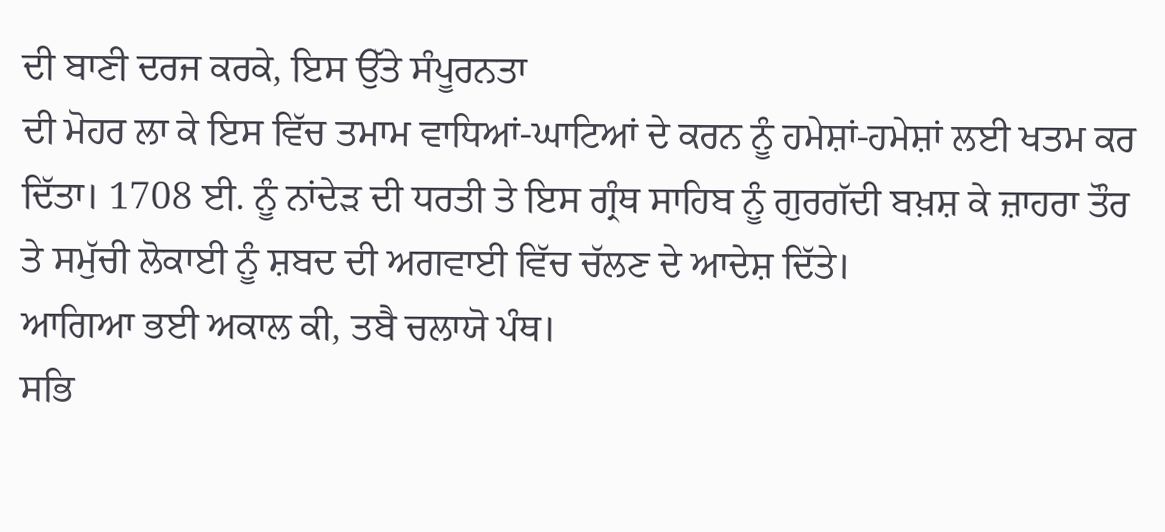ਦੀ ਬਾਣੀ ਦਰਜ ਕਰਕੇ, ਇਸ ਉੱਤੇ ਸੰਪੂਰਨਤਾ
ਦੀ ਮੋਹਰ ਲਾ ਕੇ ਇਸ ਵਿੱਚ ਤਮਾਮ ਵਾਧਿਆਂ-ਘਾਟਿਆਂ ਦੇ ਕਰਨ ਨੂੰ ਹਮੇਸ਼ਾਂ-ਹਮੇਸ਼ਾਂ ਲਈ ਖਤਮ ਕਰ
ਦਿੱਤਾ। 1708 ਈ. ਨੂੰ ਨਾਂਦੇੜ ਦੀ ਧਰਤੀ ਤੇ ਇਸ ਗ੍ਰੰਥ ਸਾਹਿਬ ਨੂੰ ਗੁਰਗੱਦੀ ਬਖ਼ਸ਼ ਕੇ ਜ਼ਾਹਰਾ ਤੌਰ
ਤੇ ਸਮੁੱਚੀ ਲੋਕਾਈ ਨੂੰ ਸ਼ਬਦ ਦੀ ਅਗਵਾਈ ਵਿੱਚ ਚੱਲਣ ਦੇ ਆਦੇਸ਼ ਦਿੱਤੇ।
ਆਗਿਆ ਭਈ ਅਕਾਲ ਕੀ, ਤਬੈ ਚਲਾਯੋ ਪੰਥ।
ਸਭਿ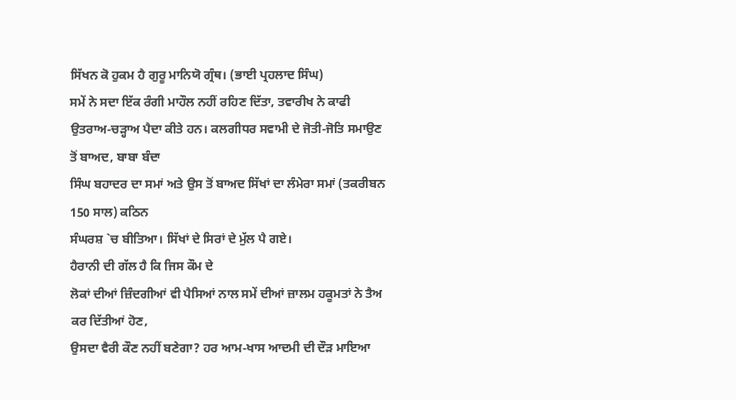ਸਿੱਖਨ ਕੋ ਹੁਕਮ ਹੈ ਗੁਰੂ ਮਾਨਿਯੋ ਗ੍ਰੰਥ। (ਭਾਈ ਪ੍ਰਹਲਾਦ ਸਿੰਘ)
ਸਮੇਂ ਨੇ ਸਦਾ ਇੱਕ ਰੰਗੀ ਮਾਹੌਲ ਨਹੀਂ ਰਹਿਣ ਦਿੱਤਾ, ਤਵਾਰੀਖ ਨੇ ਕਾਫੀ
ਉਤਰਾਅ-ਚੜ੍ਹਾਅ ਪੈਦਾ ਕੀਤੇ ਹਨ। ਕਲਗੀਧਰ ਸਵਾਮੀ ਦੇ ਜੋਤੀ-ਜੋਤਿ ਸਮਾਉਣ ਤੋਂ ਬਾਅਦ, ਬਾਬਾ ਬੰਦਾ
ਸਿੰਘ ਬਹਾਦਰ ਦਾ ਸਮਾਂ ਅਤੇ ਉਸ ਤੋਂ ਬਾਅਦ ਸਿੱਖਾਂ ਦਾ ਲੰਮੇਰਾ ਸਮਾਂ (ਤਕਰੀਬਨ 150 ਸਾਲ) ਕਠਿਨ
ਸੰਘਰਸ਼ `ਚ ਬੀਤਿਆ। ਸਿੱਖਾਂ ਦੇ ਸਿਰਾਂ ਦੇ ਮੁੱਲ ਪੈ ਗਏ।
ਹੈਰਾਨੀ ਦੀ ਗੱਲ ਹੈ ਕਿ ਜਿਸ ਕੌਮ ਦੇ
ਲੋਕਾਂ ਦੀਆਂ ਜ਼ਿੰਦਗੀਆਂ ਵੀ ਪੈਸਿਆਂ ਨਾਲ ਸਮੇਂ ਦੀਆਂ ਜ਼ਾਲਮ ਹਕੂਮਤਾਂ ਨੇ ਤੈਅ ਕਰ ਦਿੱਤੀਆਂ ਹੋਣ,
ਉਸਦਾ ਵੈਰੀ ਕੌਣ ਨਹੀਂ ਬਣੇਗਾ? ਹਰ ਆਮ-ਖਾਸ ਆਦਮੀ ਦੀ ਦੌੜ ਮਾਇਆ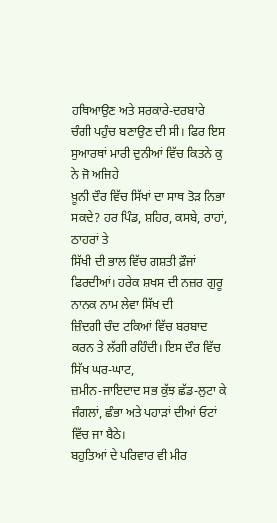ਹਥਿਆਉਣ ਅਤੇ ਸਰਕਾਰੇ-ਦਰਬਾਰੇ
ਚੰਗੀ ਪਹੁੰਚ ਬਣਾਉਣ ਦੀ ਸੀ। ਫਿਰ ਇਸ ਸੁਆਰਥਾਂ ਮਾਰੀ ਦੁਨੀਆਂ ਵਿੱਚ ਕਿਤਨੇ ਕੁ ਨੇ ਜੋ ਅਜਿਹੇ
ਖ਼ੂਨੀ ਦੌਰ ਵਿੱਚ ਸਿੱਖਾਂ ਦਾ ਸਾਥ ਤੋੜ ਨਿਭਾ ਸਕਦੇ? ਹਰ ਪਿੰਡ, ਸ਼ਹਿਰ, ਕਸਬੇ, ਰਾਹਾਂ, ਠਾਹਰਾਂ ਤੇ
ਸਿੱਖੀ ਦੀ ਭਾਲ ਵਿੱਚ ਗਸ਼ਤੀ ਫ਼ੌਜਾਂ ਫਿਰਦੀਆਂ। ਹਰੇਕ ਸ਼ਖਸ ਦੀ ਨਜ਼ਰ ਗੁਰੂ ਨਾਨਕ ਨਾਮ ਲੇਵਾ ਸਿੱਖ ਦੀ
ਜ਼ਿੰਦਗੀ ਚੰਦ ਟਕਿਆਂ ਵਿੱਚ ਬਰਬਾਦ ਕਰਨ ਤੇ ਲੱਗੀ ਰਹਿੰਦੀ। ਇਸ ਦੌਰ ਵਿੱਚ ਸਿੱਖ ਘਰ-ਘਾਟ,
ਜ਼ਮੀਨ-ਜਾਇਦਾਦ ਸਭ ਕੁੱਝ ਛੱਡ-ਲੁਟਾ ਕੇ ਜੰਗਲਾਂ, ਛੰਭਾ ਅਤੇ ਪਹਾੜਾਂ ਦੀਆਂ ਓਟਾਂ ਵਿੱਚ ਜਾ ਬੈਠੇ।
ਬਹੁਤਿਆਂ ਦੇ ਪਰਿਵਾਰ ਵੀ ਮੀਰ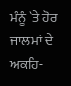ਮੰਨੂੰ `ਤੇ ਹੋਰ ਜਾਲਮਾਂ ਦੇ ਅਕਹਿ-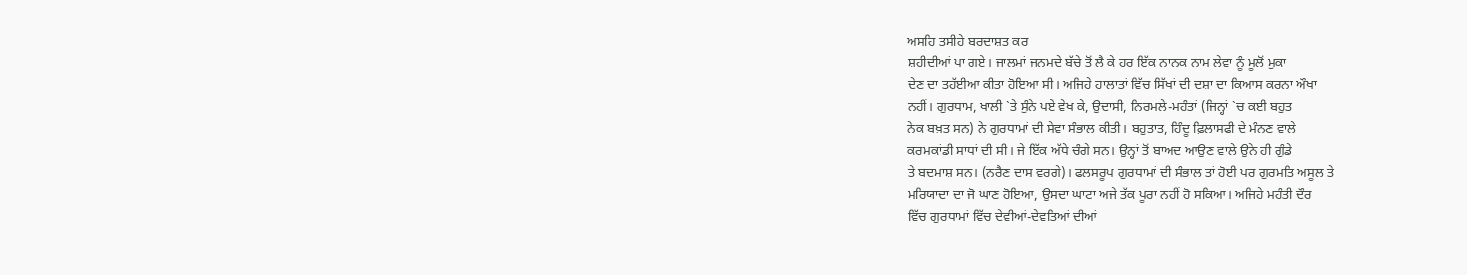ਅਸਹਿ ਤਸੀਹੇ ਬਰਦਾਸ਼ਤ ਕਰ
ਸ਼ਹੀਦੀਆਂ ਪਾ ਗਏ। ਜਾਲਮਾਂ ਜਨਮਦੇ ਬੱਚੇ ਤੋਂ ਲੈ ਕੇ ਹਰ ਇੱਕ ਨਾਨਕ ਨਾਮ ਲੇਵਾ ਨੂੰ ਮੂਲੋਂ ਮੁਕਾ
ਦੇਣ ਦਾ ਤਹੱਈਆ ਕੀਤਾ ਹੋਇਆ ਸੀ। ਅਜਿਹੇ ਹਾਲਾਤਾਂ ਵਿੱਚ ਸਿੱਖਾਂ ਦੀ ਦਸ਼ਾ ਦਾ ਕਿਆਸ ਕਰਨਾ ਔਖਾ
ਨਹੀਂ। ਗੁਰਧਾਮ, ਖਾਲੀ `ਤੇ ਸੁੰਨੇ ਪਏ ਵੇਖ ਕੇ, ਉਦਾਸੀ, ਨਿਰਮਲੇ-ਮਹੰਤਾਂ (ਜਿਨ੍ਹਾਂ `ਚ ਕਈ ਬਹੁਤ
ਨੇਕ ਬਖ਼ਤ ਸਨ) ਨੇ ਗੁਰਧਾਮਾਂ ਦੀ ਸੇਵਾ ਸੰਭਾਲ ਕੀਤੀ। ਬਹੁਤਾਤ, ਹਿੰਦੂ ਫ਼ਿਲਾਸਫੀ ਦੇ ਮੰਨਣ ਵਾਲੇ
ਕਰਮਕਾਂਡੀ ਸਾਧਾਂ ਦੀ ਸੀ। ਜੇ ਇੱਕ ਅੱਧੇ ਚੰਗੇ ਸਨ। ਉਨ੍ਹਾਂ ਤੋਂ ਬਾਅਦ ਆਉਣ ਵਾਲੇ ਉਨੇ ਹੀ ਗੁੰਡੇ
ਤੇ ਬਦਮਾਸ਼ ਸਨ। (ਨਰੈਣ ਦਾਸ ਵਰਗੇ)। ਫਲਸਰੂਪ ਗੁਰਧਾਮਾਂ ਦੀ ਸੰਭਾਲ ਤਾਂ ਹੋਈ ਪਰ ਗੁਰਮਤਿ ਅਸੂਲ ਤੇ
ਮਰਿਯਾਦਾ ਦਾ ਜੋ ਘਾਣ ਹੋਇਆ, ਉਸਦਾ ਘਾਟਾ ਅਜੇ ਤੱਕ ਪੂਰਾ ਨਹੀਂ ਹੋ ਸਕਿਆ। ਅਜਿਹੇ ਮਹੰਤੀ ਦੌਰ
ਵਿੱਚ ਗੁਰਧਾਮਾਂ ਵਿੱਚ ਦੇਵੀਆਂ-ਦੇਵਤਿਆਂ ਦੀਆਂ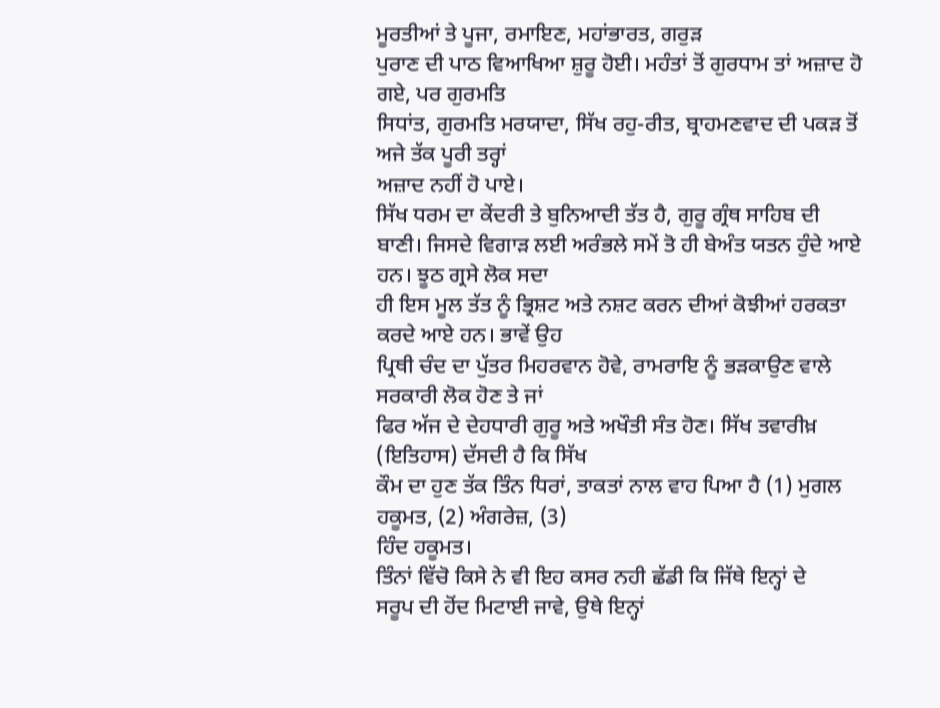ਮੂਰਤੀਆਂ ਤੇ ਪੂਜਾ, ਰਮਾਇਣ, ਮਹਾਂਭਾਰਤ, ਗਰੁੜ
ਪੁਰਾਣ ਦੀ ਪਾਠ ਵਿਆਖਿਆ ਸ਼ੁਰੂ ਹੋਈ। ਮਹੰਤਾਂ ਤੋਂ ਗੁਰਧਾਮ ਤਾਂ ਅਜ਼ਾਦ ਹੋ ਗਏ, ਪਰ ਗੁਰਮਤਿ
ਸਿਧਾਂਤ, ਗੁਰਮਤਿ ਮਰਯਾਦਾ, ਸਿੱਖ ਰਹੁ-ਰੀਤ, ਬ੍ਰਾਹਮਣਵਾਦ ਦੀ ਪਕੜ ਤੋਂ ਅਜੇ ਤੱਕ ਪੂਰੀ ਤਰ੍ਹਾਂ
ਅਜ਼ਾਦ ਨਹੀਂ ਹੋ ਪਾਏ।
ਸਿੱਖ ਧਰਮ ਦਾ ਕੇਂਦਰੀ ਤੇ ਬੁਨਿਆਦੀ ਤੱਤ ਹੈ, ਗੁਰੂ ਗ੍ਰੰਥ ਸਾਹਿਬ ਦੀ
ਬਾਣੀ। ਜਿਸਦੇ ਵਿਗਾੜ ਲਈ ਅਰੰਭਲੇ ਸਮੇਂ ਤੋ ਹੀ ਬੇਅੰਤ ਯਤਨ ਹੁੰਦੇ ਆਏ ਹਨ। ਝੂਠ ਗ੍ਰਸੇ ਲੋਕ ਸਦਾ
ਹੀ ਇਸ ਮੂਲ ਤੱਤ ਨੂੰ ਭ੍ਰਿਸ਼ਟ ਅਤੇ ਨਸ਼ਟ ਕਰਨ ਦੀਆਂ ਕੋਝੀਆਂ ਹਰਕਤਾ ਕਰਦੇ ਆਏ ਹਨ। ਭਾਵੇਂ ਉਹ
ਪ੍ਰਿਥੀ ਚੰਦ ਦਾ ਪੁੱਤਰ ਮਿਹਰਵਾਨ ਹੋਵੇ, ਰਾਮਰਾਇ ਨੂੰ ਭੜਕਾਉਣ ਵਾਲੇ ਸਰਕਾਰੀ ਲੋਕ ਹੋਣ ਤੇ ਜਾਂ
ਫਿਰ ਅੱਜ ਦੇ ਦੇਹਧਾਰੀ ਗੁਰੂ ਅਤੇ ਅਖੌਤੀ ਸੰਤ ਹੋਣ। ਸਿੱਖ ਤਵਾਰੀਖ਼ (ਇਤਿਹਾਸ) ਦੱਸਦੀ ਹੈ ਕਿ ਸਿੱਖ
ਕੌਮ ਦਾ ਹੁਣ ਤੱਕ ਤਿੰਨ ਧਿਰਾਂ, ਤਾਕਤਾਂ ਨਾਲ ਵਾਹ ਪਿਆ ਹੈ (1) ਮੁਗਲ ਹਕੂਮਤ, (2) ਅੰਗਰੇਜ਼, (3)
ਹਿੰਦ ਹਕੂਮਤ।
ਤਿੰਨਾਂ ਵਿੱਚੋ ਕਿਸੇ ਨੇ ਵੀ ਇਹ ਕਸਰ ਨਹੀ ਛੱਡੀ ਕਿ ਜਿੱਥੇ ਇਨ੍ਹਾਂ ਦੇ
ਸਰੂਪ ਦੀ ਹੋਂਦ ਮਿਟਾਈ ਜਾਵੇ, ਉਥੇ ਇਨ੍ਹਾਂ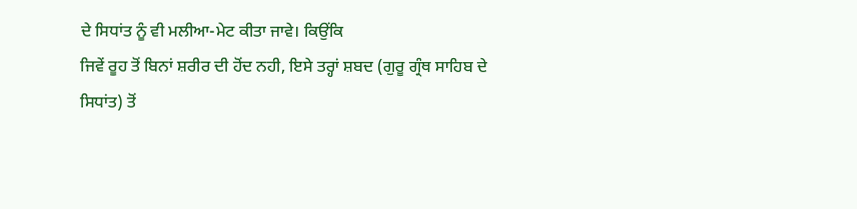ਦੇ ਸਿਧਾਂਤ ਨੂੰ ਵੀ ਮਲੀਆ-ਮੇਟ ਕੀਤਾ ਜਾਵੇ। ਕਿਉਂਕਿ
ਜਿਵੇਂ ਰੂਹ ਤੋਂ ਬਿਨਾਂ ਸ਼ਰੀਰ ਦੀ ਹੋਂਦ ਨਹੀ, ਇਸੇ ਤਰ੍ਹਾਂ ਸ਼ਬਦ (ਗੁਰੂ ਗ੍ਰੰਥ ਸਾਹਿਬ ਦੇ
ਸਿਧਾਂਤ) ਤੋਂ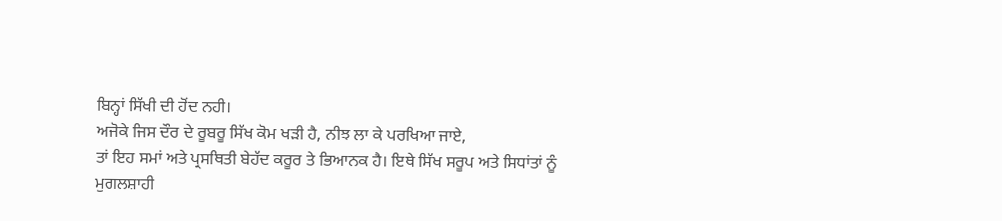ਬਿਨ੍ਹਾਂ ਸਿੱਖੀ ਦੀ ਹੋਂਦ ਨਹੀ।
ਅਜੋਕੇ ਜਿਸ ਦੌਰ ਦੇ ਰੂਬਰੂ ਸਿੱਖ ਕੋਮ ਖੜੀ ਹੈ, ਨੀਝ ਲਾ ਕੇ ਪਰਖਿਆ ਜਾਏ,
ਤਾਂ ਇਹ ਸਮਾਂ ਅਤੇ ਪ੍ਰਸਥਿਤੀ ਬੇਹੱਦ ਕਰੂਰ ਤੇ ਭਿਆਨਕ ਹੈ। ਇਥੇ ਸਿੱਖ ਸਰੂਪ ਅਤੇ ਸਿਧਾਂਤਾਂ ਨੂੰ
ਮੁਗਲਸ਼ਾਹੀ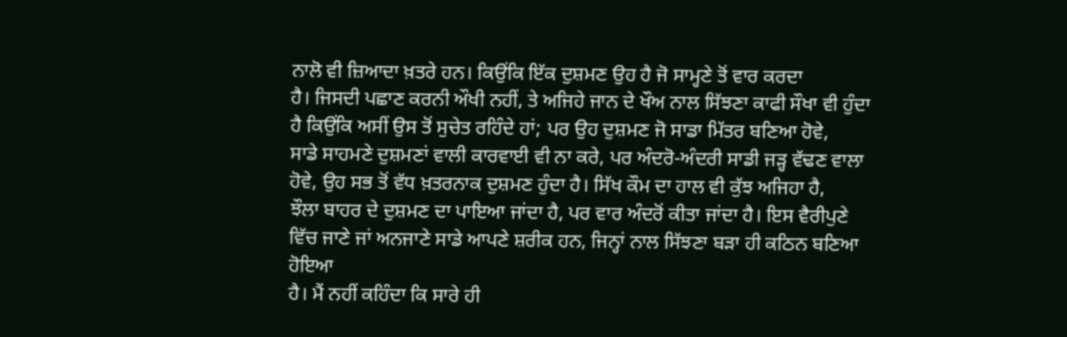ਨਾਲੋ ਵੀ ਜ਼ਿਆਦਾ ਖ਼ਤਰੇ ਹਨ। ਕਿਉਂਕਿ ਇੱਕ ਦੁਸ਼ਮਣ ਉਹ ਹੈ ਜੋ ਸਾਮ੍ਹਣੇ ਤੋਂ ਵਾਰ ਕਰਦਾ
ਹੈ। ਜਿਸਦੀ ਪਛਾਣ ਕਰਨੀ ਔਖੀ ਨਹੀਂ, ਤੇ ਅਜਿਹੇ ਜਾਨ ਦੇ ਖੌਅ ਨਾਲ ਸਿੱਝਣਾ ਕਾਫੀ ਸੌਖਾ ਵੀ ਹੁੰਦਾ
ਹੈ ਕਿਉਂਕਿ ਅਸੀਂ ਉਸ ਤੋਂ ਸੁਚੇਤ ਰਹਿੰਦੇ ਹਾਂ; ਪਰ ਉਹ ਦੁਸ਼ਮਣ ਜੋ ਸਾਡਾ ਮਿੱਤਰ ਬਣਿਆ ਹੋਵੇ,
ਸਾਡੇ ਸਾਹਮਣੇ ਦੁਸ਼ਮਣਾਂ ਵਾਲੀ ਕਾਰਵਾਈ ਵੀ ਨਾ ਕਰੇ, ਪਰ ਅੰਦਰੋ-ਅੰਦਰੀ ਸਾਡੀ ਜੜ੍ਹ ਵੱਢਣ ਵਾਲਾ
ਹੋਵੇ, ਉਹ ਸਭ ਤੋਂ ਵੱਧ ਖ਼ਤਰਨਾਕ ਦੁਸ਼ਮਣ ਹੁੰਦਾ ਹੈ। ਸਿੱਖ ਕੌਮ ਦਾ ਹਾਲ ਵੀ ਕੁੱਝ ਅਜਿਹਾ ਹੈ,
ਝੌਲਾ ਬਾਹਰ ਦੇ ਦੁਸ਼ਮਣ ਦਾ ਪਾਇਆ ਜਾਂਦਾ ਹੈ, ਪਰ ਵਾਰ ਅੰਦਰੋਂ ਕੀਤਾ ਜਾਂਦਾ ਹੈ। ਇਸ ਵੈਰੀਪੁਣੇ
ਵਿੱਚ ਜਾਣੇ ਜਾਂ ਅਨਜਾਣੇ ਸਾਡੇ ਆਪਣੇ ਸ਼ਰੀਕ ਹਨ, ਜਿਨ੍ਹਾਂ ਨਾਲ ਸਿੱਝਣਾ ਬੜਾ ਹੀ ਕਠਿਨ ਬਣਿਆ ਹੋਇਆ
ਹੈ। ਮੈਂ ਨਹੀਂ ਕਹਿੰਦਾ ਕਿ ਸਾਰੇ ਹੀ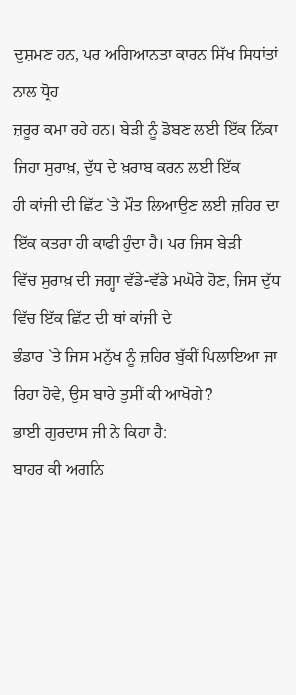ਦੁਸ਼ਮਣ ਹਨ, ਪਰ ਅਗਿਆਨਤਾ ਕਾਰਨ ਸਿੱਖ ਸਿਧਾਂਤਾਂ ਨਾਲ ਧ੍ਰੋਹ
ਜ਼ਰੂਰ ਕਮਾ ਰਹੇ ਹਨ। ਬੇੜੀ ਨੂੰ ਡੋਬਣ ਲਈ ਇੱਕ ਨਿੱਕਾ ਜਿਹਾ ਸੁਰਾਖ਼, ਦੁੱਧ ਦੇ ਖ਼ਰਾਬ ਕਰਨ ਲਈ ਇੱਕ
ਹੀ ਕਾਂਜੀ ਦੀ ਛਿੱਟ `ਤੇ ਮੌਤ ਲਿਆਉਣ ਲਈ ਜ਼ਹਿਰ ਦਾ ਇੱਕ ਕਤਰਾ ਹੀ ਕਾਫੀ ਹੁੰਦਾ ਹੈ। ਪਰ ਜਿਸ ਬੇੜੀ
ਵਿੱਚ ਸੁਰਾਖ਼ ਦੀ ਜਗ੍ਹਾ ਵੱਡੇ-ਵੱਡੇ ਮਘੋਰੇ ਹੋਣ, ਜਿਸ ਦੁੱਧ ਵਿੱਚ ਇੱਕ ਛਿੱਟ ਦੀ ਥਾਂ ਕਾਂਜੀ ਦੇ
ਭੰਡਾਰ `ਤੇ ਜਿਸ ਮਨੁੱਖ ਨੂੰ ਜ਼ਹਿਰ ਬੁੱਕੀਂ ਪਿਲਾਇਆ ਜਾ ਰਿਹਾ ਹੋਵੇ, ਉਸ ਬਾਰੇ ਤੁਸੀਂ ਕੀ ਆਖੋਗੇ?
ਭਾਈ ਗੁਰਦਾਸ ਜੀ ਨੇ ਕਿਹਾ ਹੈ:
ਬਾਹਰ ਕੀ ਅਗਨਿ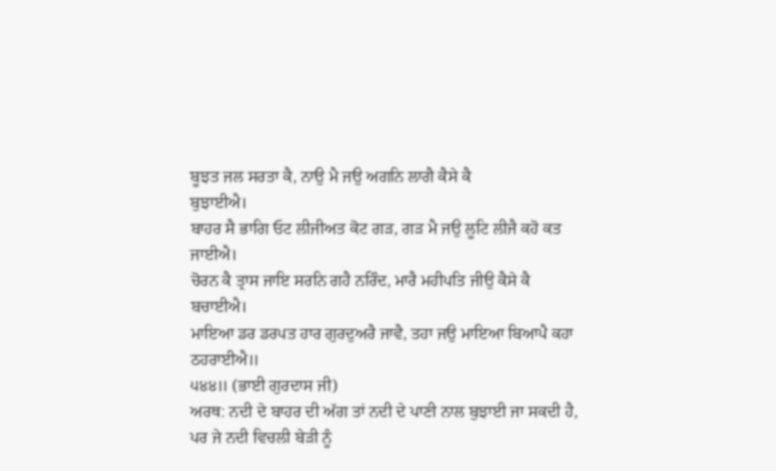ਬੂਝਤ ਜਲ ਸਰਤਾ ਕੈ, ਨਾਉ ਮੈ ਜਉ ਅਗਨਿ ਲਾਗੈ ਕੈਸੇ ਕੈ
ਬੁਝਾਈਐ।
ਬਾਹਰ ਸੈ ਭਾਗਿ ਓਟ ਲੀਜੀਅਤ ਕੋਟ ਗੜ, ਗੜ ਮੈ ਜਉ ਲੂਟਿ ਲੀਜੈ ਕਹੋ ਕਤ
ਜਾਈਐ।
ਚੋਰਨ ਕੈ ਤ੍ਰਾਸ ਜਾਇ ਸਰਨਿ ਗਹੈ ਨਰਿੰਦ, ਮਾਰੈ ਮਹੀਪਤਿ ਜੀਉ ਕੈਸੇ ਕੈ
ਬਚਾਈਐ।
ਮਾਇਆ ਡਰ ਡਰਪਤ ਹਾਰ ਗੁਰਦੁਅਰੈ ਜਾਵੈ, ਤਹਾ ਜਉ ਮਾਇਆ ਬਿਆਪੈ ਕਹਾ ਠਹਰਾਈਐ॥
੫੪੪॥ (ਭਾਈ ਗੁਰਦਾਸ ਜੀ)
ਅਰਥ: ਨਦੀ ਦੇ ਬਾਹਰ ਦੀ ਅੱਗ ਤਾਂ ਨਦੀ ਦੇ ਪਾਣੀ ਨਾਲ ਬੁਝਾਈ ਜਾ ਸਕਦੀ ਹੈ,
ਪਰ ਜੇ ਨਦੀ ਵਿਚਲੀ ਬੇੜੀ ਨੂੰ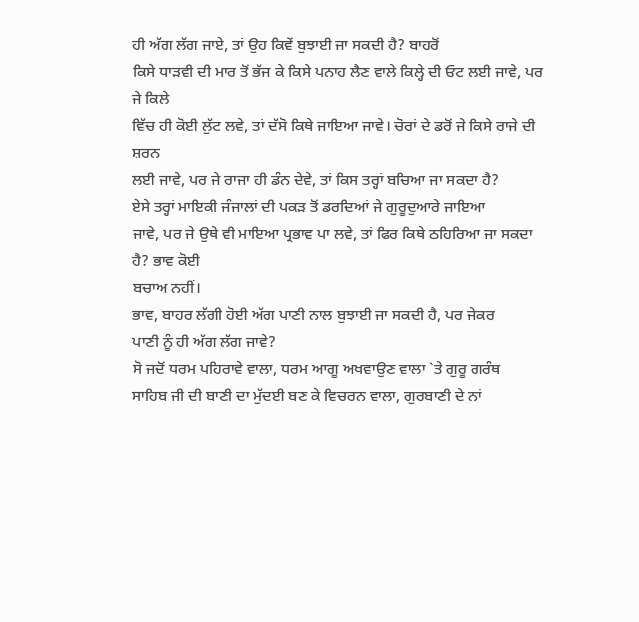ਹੀ ਅੱਗ ਲੱਗ ਜਾਏ, ਤਾਂ ਉਹ ਕਿਵੇਂ ਬੁਝਾਈ ਜਾ ਸਕਦੀ ਹੈ? ਬਾਹਰੋਂ
ਕਿਸੇ ਧਾੜਵੀ ਦੀ ਮਾਰ ਤੋਂ ਭੱਜ ਕੇ ਕਿਸੇ ਪਨਾਹ ਲੈਣ ਵਾਲੇ ਕਿਲ੍ਹੇ ਦੀ ਓਟ ਲਈ ਜਾਵੇ, ਪਰ ਜੇ ਕਿਲੇ
ਵਿੱਚ ਹੀ ਕੋਈ ਲੁੱਟ ਲਵੇ, ਤਾਂ ਦੱਸੋ ਕਿਥੇ ਜਾਇਆ ਜਾਵੇ। ਚੋਰਾਂ ਦੇ ਡਰੋਂ ਜੇ ਕਿਸੇ ਰਾਜੇ ਦੀ ਸ਼ਰਨ
ਲਈ ਜਾਵੇ, ਪਰ ਜੇ ਰਾਜਾ ਹੀ ਡੰਨ ਦੇਵੇ, ਤਾਂ ਕਿਸ ਤਰ੍ਹਾਂ ਬਚਿਆ ਜਾ ਸਕਦਾ ਹੈ?
ਏਸੇ ਤਰ੍ਹਾਂ ਮਾਇਕੀ ਜੰਜਾਲਾਂ ਦੀ ਪਕੜ ਤੋਂ ਡਰਦਿਆਂ ਜੇ ਗੁਰੂਦੁਆਰੇ ਜਾਇਆ
ਜਾਵੇ, ਪਰ ਜੇ ਉਥੇ ਵੀ ਮਾਇਆ ਪ੍ਰਭਾਵ ਪਾ ਲਵੇ, ਤਾਂ ਫਿਰ ਕਿਥੇ ਠਹਿਰਿਆ ਜਾ ਸਕਦਾ ਹੈ? ਭਾਵ ਕੋਈ
ਬਚਾਅ ਨਹੀਂ।
ਭਾਵ, ਬਾਹਰ ਲੱਗੀ ਹੋਈ ਅੱਗ ਪਾਣੀ ਨਾਲ ਬੁਝਾਈ ਜਾ ਸਕਦੀ ਹੈ, ਪਰ ਜੇਕਰ
ਪਾਣੀ ਨੂੰ ਹੀ ਅੱਗ ਲੱਗ ਜਾਵੇ?
ਸੋ ਜਦੋਂ ਧਰਮ ਪਹਿਰਾਵੇ ਵਾਲਾ, ਧਰਮ ਆਗੂ ਅਖਵਾਉਣ ਵਾਲਾ `ਤੇ ਗੁਰੂ ਗਰੰਥ
ਸਾਹਿਬ ਜੀ ਦੀ ਬਾਣੀ ਦਾ ਮੁੱਦਈ ਬਣ ਕੇ ਵਿਚਰਨ ਵਾਲਾ, ਗੁਰਬਾਣੀ ਦੇ ਨਾਂ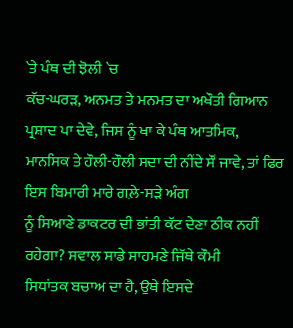`ਤੇ ਪੰਥ ਦੀ ਝੋਲੀ `ਚ
ਕੱਚ-ਘਰੜ, ਅਨਮਤ ਤੇ ਮਨਮਤ ਦਾ ਅਖੌਤੀ ਗਿਆਨ ਪ੍ਰਸ਼ਾਦ ਪਾ ਦੇਵੇ, ਜਿਸ ਨੂੰ ਖਾ ਕੇ ਪੰਥ ਆਤਮਿਕ,
ਮਾਨਸਿਕ ਤੇ ਹੌਲੀ-ਹੌਲੀ ਸਦਾ ਦੀ ਨੀਂਦੇ ਸੌਂ ਜਾਵੇ, ਤਾਂ ਫਿਰ ਇਸ ਬਿਮਾਰੀ ਮਾਰੇ ਗਲ਼ੇ-ਸੜੇ ਅੰਗ
ਨੂੰ ਸਿਆਣੇ ਡਾਕਟਰ ਦੀ ਭਾਂਤੀ ਕੱਟ ਦੇਣਾ ਠੀਕ ਨਹੀਂ ਰਹੇਗਾ? ਸਵਾਲ ਸਾਡੇ ਸਾਹਮਣੇ ਜਿੱਥੇ ਕੌਮੀ
ਸਿਧਾਂਤਕ ਬਚਾਅ ਦਾ ਹੈ, ਉਥੇ ਇਸਦੇ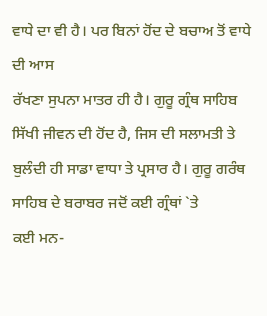ਵਾਧੇ ਦਾ ਵੀ ਹੈ। ਪਰ ਬਿਨਾਂ ਹੋਂਦ ਦੇ ਬਚਾਅ ਤੋਂ ਵਾਧੇ ਦੀ ਆਸ
ਰੱਖਣਾ ਸੁਪਨਾ ਮਾਤਰ ਹੀ ਹੈ। ਗੁਰੂ ਗ੍ਰੰਥ ਸਾਹਿਬ ਸਿੱਖੀ ਜੀਵਨ ਦੀ ਹੋਂਦ ਹੈ, ਜਿਸ ਦੀ ਸਲਾਮਤੀ ਤੇ
ਬੁਲੰਦੀ ਹੀ ਸਾਡਾ ਵਾਧਾ ਤੇ ਪ੍ਰਸਾਰ ਹੈ। ਗੁਰੂ ਗਰੰਥ ਸਾਹਿਬ ਦੇ ਬਰਾਬਰ ਜਦੋਂ ਕਈ ਗ੍ਰੰਥਾਂ `ਤੇ
ਕਈ ਮਨ-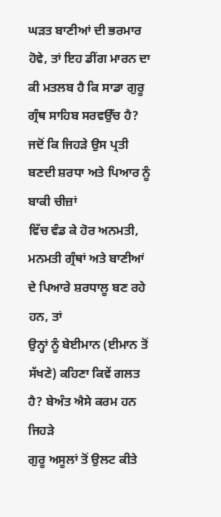ਘੜਤ ਬਾਣੀਆਂ ਦੀ ਭਰਮਾਰ ਹੋਵੇ, ਤਾਂ ਇਹ ਡੀਂਗ ਮਾਰਨ ਦਾ ਕੀ ਮਤਲਬ ਹੈ ਕਿ ਸਾਡਾ ਗੁਰੂ
ਗ੍ਰੰਥ ਸਾਹਿਬ ਸਰਵਉੱਚ ਹੈ? ਜਦੋਂ ਕਿ ਜਿਹੜੇ ਉਸ ਪ੍ਰਤੀ ਬਣਦੀ ਸ਼ਰਧਾ ਅਤੇ ਪਿਆਰ ਨੂੰ ਬਾਕੀ ਚੀਜ਼ਾਂ
ਵਿੱਚ ਵੰਡ ਕੇ ਹੋਰ ਅਨਮਤੀ, ਮਨਮਤੀ ਗ੍ਰੰਥਾਂ ਅਤੇ ਬਾਣੀਆਂ ਦੇ ਪਿਆਰੇ ਸ਼ਰਧਾਲੂ ਬਣ ਰਹੇ ਹਨ, ਤਾਂ
ਉਨ੍ਹਾਂ ਨੂੰ ਬੇਈਮਾਨ (ਈਮਾਨ ਤੋਂ ਸੱਖਣੇ) ਕਹਿਣਾ ਕਿਵੇਂ ਗਲਤ ਹੈ? ਬੇਅੰਤ ਐਸੇ ਕਰਮ ਹਨ ਜਿਹੜੇ
ਗੁਰੂ ਅਸੂਲਾਂ ਤੋਂ ਉਲਟ ਕੀਤੇ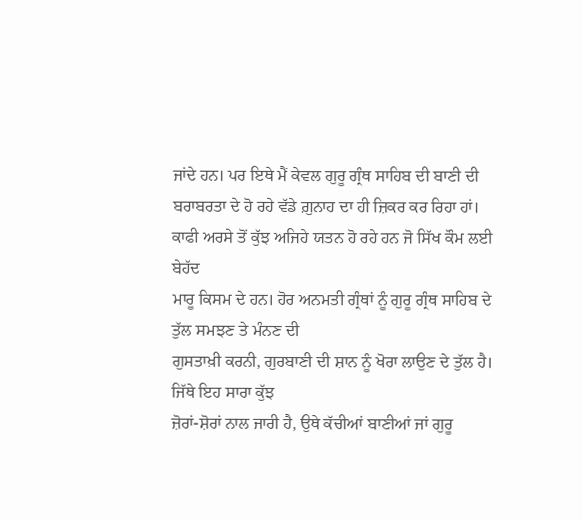ਜਾਂਦੇ ਹਨ। ਪਰ ਇਥੇ ਮੈਂ ਕੇਵਲ ਗੁਰੂ ਗ੍ਰੰਥ ਸਾਹਿਬ ਦੀ ਬਾਣੀ ਦੀ
ਬਰਾਬਰਤਾ ਦੇ ਹੋ ਰਹੇ ਵੱਡੇ ਗ਼ੁਨਾਹ ਦਾ ਹੀ ਜ਼ਿਕਰ ਕਰ ਰਿਹਾ ਹਾਂ।
ਕਾਫੀ ਅਰਸੇ ਤੋਂ ਕੁੱਝ ਅਜਿਹੇ ਯਤਨ ਹੋ ਰਹੇ ਹਨ ਜੋ ਸਿੱਖ ਕੌਮ ਲਈ ਬੇਹੱਦ
ਮਾਰੂ ਕਿਸਮ ਦੇ ਹਨ। ਹੋਰ ਅਨਮਤੀ ਗ੍ਰੰਥਾਂ ਨੂੰ ਗੁਰੂ ਗ੍ਰੰਥ ਸਾਹਿਬ ਦੇ ਤੁੱਲ ਸਮਝਣ ਤੇ ਮੰਨਣ ਦੀ
ਗੁਸਤਾਖ਼ੀ ਕਰਨੀ, ਗੁਰਬਾਣੀ ਦੀ ਸ਼ਾਨ ਨੂੰ ਖੋਰਾ ਲਾਉਣ ਦੇ ਤੁੱਲ ਹੈ। ਜਿੱਥੇ ਇਹ ਸਾਰਾ ਕੁੱਝ
ਜ਼ੋਰਾਂ-ਸ਼ੋਰਾਂ ਨਾਲ ਜਾਰੀ ਹੈ, ਉਥੇ ਕੱਚੀਆਂ ਬਾਣੀਆਂ ਜਾਂ ਗੁਰੂ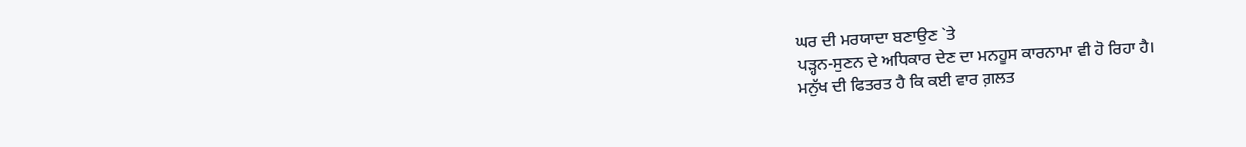ਘਰ ਦੀ ਮਰਯਾਦਾ ਬਣਾਉਣ `ਤੇ
ਪੜ੍ਹਨ-ਸੁਣਨ ਦੇ ਅਧਿਕਾਰ ਦੇਣ ਦਾ ਮਨਹੂਸ ਕਾਰਨਾਮਾ ਵੀ ਹੋ ਰਿਹਾ ਹੈ।
ਮਨੁੱਖ ਦੀ ਫਿਤਰਤ ਹੈ ਕਿ ਕਈ ਵਾਰ ਗ਼ਲਤ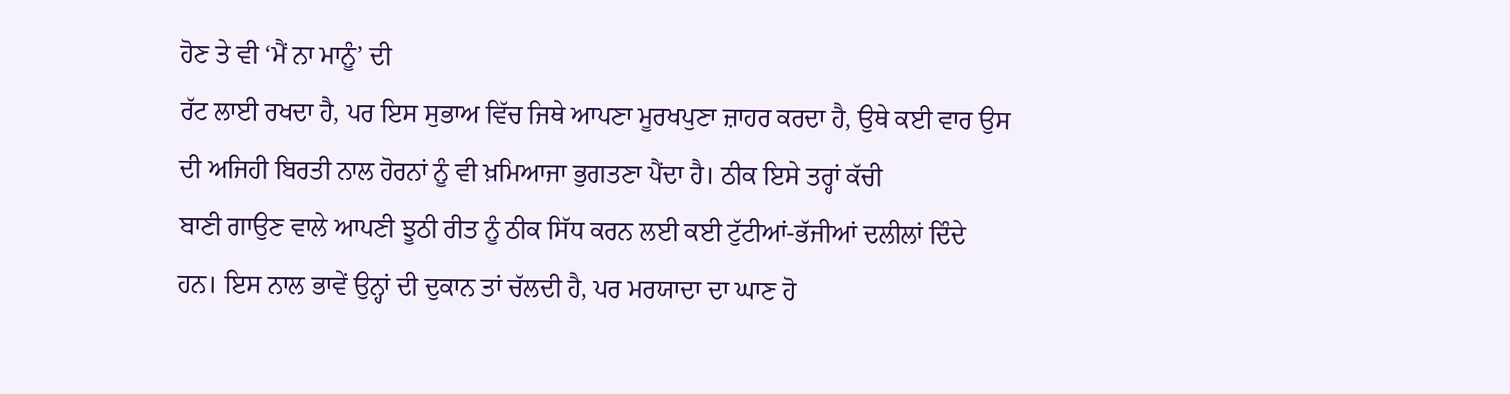ਹੋਣ ਤੇ ਵੀ ‘ਮੈਂ ਨਾ ਮਾਨੂੰ’ ਦੀ
ਰੱਟ ਲਾਈ ਰਖਦਾ ਹੈ, ਪਰ ਇਸ ਸੁਭਾਅ ਵਿੱਚ ਜਿਥੇ ਆਪਣਾ ਮੂਰਖਪੁਣਾ ਜ਼ਾਹਰ ਕਰਦਾ ਹੈ, ਉਥੇ ਕਈ ਵਾਰ ਉਸ
ਦੀ ਅਜਿਹੀ ਬਿਰਤੀ ਨਾਲ ਹੋਰਨਾਂ ਨੂੰ ਵੀ ਖ਼ਮਿਆਜਾ ਭੁਗਤਣਾ ਪੈਂਦਾ ਹੈ। ਠੀਕ ਇਸੇ ਤਰ੍ਹਾਂ ਕੱਚੀ
ਬਾਣੀ ਗਾਉਣ ਵਾਲੇ ਆਪਣੀ ਝੂਠੀ ਰੀਤ ਨੂੰ ਠੀਕ ਸਿੱਧ ਕਰਨ ਲਈ ਕਈ ਟੁੱਟੀਆਂ-ਭੱਜੀਆਂ ਦਲੀਲਾਂ ਦਿੰਦੇ
ਹਨ। ਇਸ ਨਾਲ ਭਾਵੇਂ ਉਨ੍ਹਾਂ ਦੀ ਦੁਕਾਨ ਤਾਂ ਚੱਲਦੀ ਹੈ, ਪਰ ਮਰਯਾਦਾ ਦਾ ਘਾਣ ਹੋ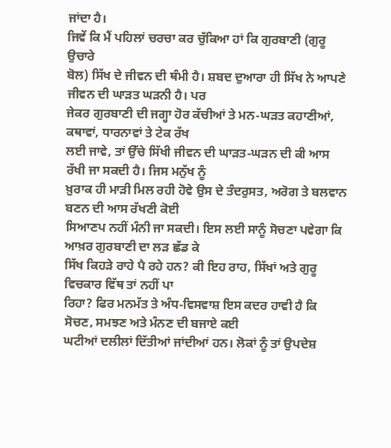ਜਾਂਦਾ ਹੈ।
ਜਿਵੇਂ ਕਿ ਮੈਂ ਪਹਿਲਾਂ ਚਰਚਾ ਕਰ ਚੁੱਕਿਆ ਹਾਂ ਕਿ ਗੁਰਬਾਣੀ (ਗੁਰੂ ਉਚਾਰੇ
ਬੋਲ) ਸਿੱਖ ਦੇ ਜੀਵਨ ਦੀ ਥੰਮੀ ਹੈ। ਸ਼ਬਦ ਦੁਆਰਾ ਹੀ ਸਿੱਖ ਨੇ ਆਪਣੇ ਜੀਵਨ ਦੀ ਘਾੜਤ ਘੜਨੀ ਹੈ। ਪਰ
ਜੇਕਰ ਗੁਰਬਾਣੀ ਦੀ ਜਗ੍ਹਾ ਹੋਰ ਕੱਚੀਆਂ ਤੇ ਮਨ-ਘੜਤ ਕਹਾਣੀਆਂ, ਕਥਾਵਾਂ, ਧਾਰਨਾਵਾਂ ਤੇ ਟੇਕ ਰੱਖ
ਲਈ ਜਾਵੇ, ਤਾਂ ਉੱਚੇ ਸਿੱਖੀ ਜੀਵਨ ਦੀ ਘਾੜਤ-ਘੜਨ ਦੀ ਕੀ ਆਸ ਰੱਖੀ ਜਾ ਸਕਦੀ ਹੈ। ਜਿਸ ਮਨੁੱਖ ਨੂੰ
ਖ਼ੁਰਾਕ ਹੀ ਮਾੜੀ ਮਿਲ ਰਹੀ ਹੋਵੇ ਉਸ ਦੇ ਤੰਦਰੁਸਤ, ਅਰੋਗ ਤੇ ਬਲਵਾਨ ਬਣਨ ਦੀ ਆਸ ਰੱਖਣੀ ਕੋਈ
ਸਿਆਣਪ ਨਹੀਂ ਮੰਨੀ ਜਾ ਸਕਦੀ। ਇਸ ਲਈ ਸਾਨੂੰ ਸੋਚਣਾ ਪਵੇਗਾ ਕਿ ਆਖ਼ਰ ਗੁਰਬਾਣੀ ਦਾ ਲੜ ਛੱਡ ਕੇ
ਸਿੱਖ ਕਿਹੜੇ ਰਾਹੇ ਪੈ ਰਹੇ ਹਨ? ਕੀ ਇਹ ਰਾਹ, ਸਿੱਖਾਂ ਅਤੇ ਗੁਰੂ ਵਿਚਕਾਰ ਵਿੱਥ ਤਾਂ ਨਹੀਂ ਪਾ
ਰਿਹਾ? ਫਿਰ ਮਨਮੱਤ ਤੇ ਅੰਧ-ਵਿਸਵਾਸ਼ ਇਸ ਕਦਰ ਹਾਵੀ ਹੈ ਕਿ ਸੋਚਣ, ਸਮਝਣ ਅਤੇ ਮੰਨਣ ਦੀ ਬਜਾਏ ਕਈ
ਘਟੀਆਂ ਦਲੀਲਾਂ ਦਿੱਤੀਆਂ ਜਾਂਦੀਆਂ ਹਨ। ਲੋਕਾਂ ਨੂੰ ਤਾਂ ਉਪਦੇਸ਼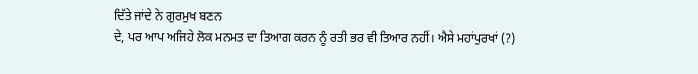ਦਿੱਤੇ ਜਾਂਦੇ ਨੇ ਗੁਰਮੁਖ ਬਣਨ
ਦੇ, ਪਰ ਆਪ ਅਜਿਹੇ ਲੋਕ ਮਨਮਤ ਦਾ ਤਿਆਗ ਕਰਨ ਨੂੰ ਰਤੀ ਭਰ ਵੀ ਤਿਆਰ ਨਹੀਂ। ਐਸੇ ਮਹਾਂਪੁਰਖਾਂ (?)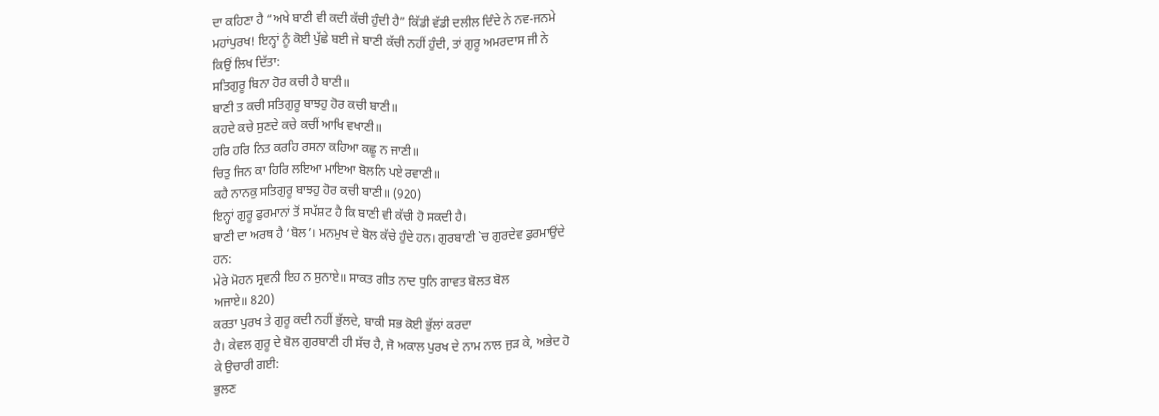ਦਾ ਕਹਿਣਾ ਹੈ “ਅਖੇ ਬਾਣੀ ਵੀ ਕਦੀ ਕੱਚੀ ਹੁੰਦੀ ਹੈ” ਕਿੱਡੀ ਵੱਡੀ ਦਲੀਲ ਦਿੰਦੇ ਨੇ ਨਵ-ਜਨਮੇ
ਮਹਾਂਪੁਰਖ! ਇਨ੍ਹਾਂ ਨੂੰ ਕੋਈ ਪੁੱਛੇ ਬਈ ਜੇ ਬਾਣੀ ਕੱਚੀ ਨਹੀਂ ਹੁੰਦੀ, ਤਾਂ ਗੁਰੂ ਅਮਰਦਾਸ ਜੀ ਨੇ
ਕਿਉਂ ਲਿਖ ਦਿੱਤਾ:
ਸਤਿਗੁਰੂ ਬਿਨਾ ਹੋਰ ਕਚੀ ਹੈ ਬਾਣੀ॥
ਬਾਣੀ ਤ ਕਚੀ ਸਤਿਗੁਰੂ ਬਾਝਹੁ ਹੋਰ ਕਚੀ ਬਾਣੀ॥
ਕਹਦੇ ਕਚੇ ਸੁਣਦੇ ਕਚੇ ਕਚੀਂ ਆਖਿ ਵਖਾਣੀ॥
ਹਰਿ ਹਰਿ ਨਿਤ ਕਰਹਿ ਰਸਨਾ ਕਹਿਆ ਕਛੂ ਨ ਜਾਣੀ॥
ਚਿਤੁ ਜਿਨ ਕਾ ਹਿਰਿ ਲਇਆ ਮਾਇਆ ਬੋਲਨਿ ਪਏ ਰਵਾਣੀ॥
ਕਹੈ ਨਾਨਕੁ ਸਤਿਗੁਰੂ ਬਾਝਹੁ ਹੋਰ ਕਚੀ ਬਾਣੀ॥ (920)
ਇਨ੍ਹਾਂ ਗੁਰੂ ਫੁਰਮਾਨਾਂ ਤੋਂ ਸਪੱਸ਼ਟ ਹੈ ਕਿ ਬਾਣੀ ਵੀ ਕੱਚੀ ਹੋ ਸਕਦੀ ਹੈ।
ਬਾਣੀ ਦਾ ਅਰਥ ਹੈ ‘ਬੋਲ’। ਮਨਮੁਖ ਦੇ ਬੋਲ ਕੱਚੇ ਹੁੰਦੇ ਹਨ। ਗੁਰਬਾਣੀ `ਚ ਗੁਰਦੇਵ ਫੁਰਮਾਉਂਦੇ
ਹਨ:
ਮੇਰੇ ਮੋਹਨ ਸ੍ਰਵਨੀ ਇਹ ਨ ਸੁਨਾਏ॥ ਸਾਕਤ ਗੀਤ ਨਾਦ ਧੁਨਿ ਗਾਵਤ ਬੋਲਤ ਬੋਲ
ਅਜਾਏ॥ 820)
ਕਰਤਾ ਪੁਰਖ ਤੇ ਗੁਰੂ ਕਦੀ ਨਹੀਂ ਭੁੱਲਦੇ, ਬਾਕੀ ਸਭ ਕੋਈ ਭੁੱਲਾਂ ਕਰਦਾ
ਹੈ। ਕੇਵਲ ਗੁਰੂ ਦੇ ਬੋਲ ਗੁਰਬਾਣੀ ਹੀ ਸੱਚ ਹੈ, ਜੋ ਅਕਾਲ ਪੁਰਖ ਦੇ ਨਾਮ ਨਾਲ ਜੁੜ ਕੇ, ਅਭੇਦ ਹੋ
ਕੇ ਉਚਾਰੀ ਗਈ:
ਭੁਲਣ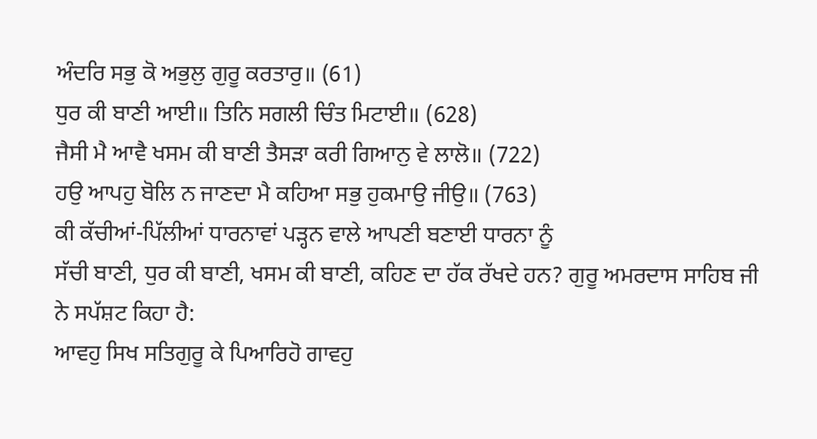ਅੰਦਰਿ ਸਭੁ ਕੋ ਅਭੁਲੁ ਗੁਰੂ ਕਰਤਾਰੁ॥ (61)
ਧੁਰ ਕੀ ਬਾਣੀ ਆਈ॥ ਤਿਨਿ ਸਗਲੀ ਚਿੰਤ ਮਿਟਾਈ॥ (628)
ਜੈਸੀ ਮੈ ਆਵੈ ਖਸਮ ਕੀ ਬਾਣੀ ਤੈਸੜਾ ਕਰੀ ਗਿਆਨੁ ਵੇ ਲਾਲੋ॥ (722)
ਹਉ ਆਪਹੁ ਬੋਲਿ ਨ ਜਾਣਦਾ ਮੈ ਕਹਿਆ ਸਭੁ ਹੁਕਮਾਉ ਜੀਉ॥ (763)
ਕੀ ਕੱਚੀਆਂ-ਪਿੱਲੀਆਂ ਧਾਰਨਾਵਾਂ ਪੜ੍ਹਨ ਵਾਲੇ ਆਪਣੀ ਬਣਾਈ ਧਾਰਨਾ ਨੂੰ
ਸੱਚੀ ਬਾਣੀ, ਧੁਰ ਕੀ ਬਾਣੀ, ਖਸਮ ਕੀ ਬਾਣੀ, ਕਹਿਣ ਦਾ ਹੱਕ ਰੱਖਦੇ ਹਨ? ਗੁਰੂ ਅਮਰਦਾਸ ਸਾਹਿਬ ਜੀ
ਨੇ ਸਪੱਸ਼ਟ ਕਿਹਾ ਹੈ:
ਆਵਹੁ ਸਿਖ ਸਤਿਗੁਰੂ ਕੇ ਪਿਆਰਿਹੋ ਗਾਵਹੁ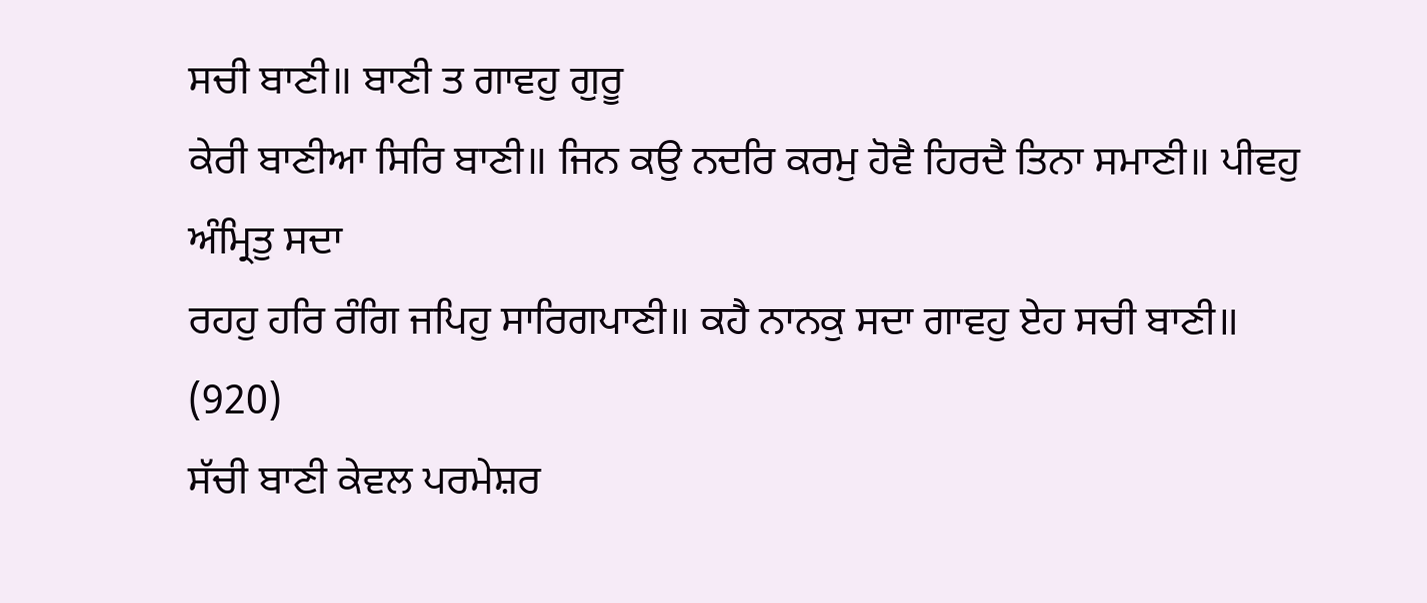ਸਚੀ ਬਾਣੀ॥ ਬਾਣੀ ਤ ਗਾਵਹੁ ਗੁਰੂ
ਕੇਰੀ ਬਾਣੀਆ ਸਿਰਿ ਬਾਣੀ॥ ਜਿਨ ਕਉ ਨਦਰਿ ਕਰਮੁ ਹੋਵੈ ਹਿਰਦੈ ਤਿਨਾ ਸਮਾਣੀ॥ ਪੀਵਹੁ ਅੰਮ੍ਰਿਤੁ ਸਦਾ
ਰਹਹੁ ਹਰਿ ਰੰਗਿ ਜਪਿਹੁ ਸਾਰਿਗਪਾਣੀ॥ ਕਹੈ ਨਾਨਕੁ ਸਦਾ ਗਾਵਹੁ ਏਹ ਸਚੀ ਬਾਣੀ॥ (920)
ਸੱਚੀ ਬਾਣੀ ਕੇਵਲ ਪਰਮੇਸ਼ਰ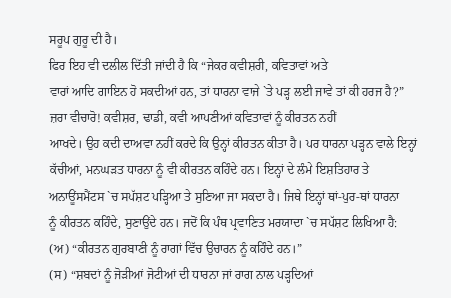ਸਰੂਪ ਗੁਰੂ ਦੀ ਹੈ।
ਫਿਰ ਇਹ ਵੀ ਦਲੀਲ ਦਿੱਤੀ ਜਾਂਦੀ ਹੈ ਕਿ “ਜੇਕਰ ਕਵੀਸ਼ਰੀ, ਕਵਿਤਾਵਾਂ ਅਤੇ
ਵਾਰਾਂ ਆਦਿ ਗਾਇਨ ਹੋ ਸਕਦੀਆਂ ਹਨ, ਤਾਂ ਧਾਰਨਾ ਵਾਜੇ `ਤੇ ਪੜ੍ਹ ਲਈ ਜਾਵੇ ਤਾਂ ਕੀ ਹਰਜ ਹੈ?”
ਜ਼ਰਾ ਵੀਚਾਰੋ! ਕਵੀਸ਼ਰ, ਢਾਡੀ, ਕਵੀ ਆਪਣੀਆਂ ਕਵਿਤਾਵਾਂ ਨੂੰ ਕੀਰਤਨ ਨਹੀਂ
ਆਖਦੇ। ਉਹ ਕਦੀ ਦਾਅਵਾ ਨਹੀਂ ਕਰਦੇ ਕਿ ਉਨ੍ਹਾਂ ਕੀਰਤਨ ਕੀਤਾ ਹੈ। ਪਰ ਧਾਰਨਾ ਪੜ੍ਹਨ ਵਾਲੇ ਇਨ੍ਹਾਂ
ਕੱਚੀਆਂ, ਮਨਘੜਤ ਧਾਰਨਾ ਨੂੰ ਵੀ ਕੀਰਤਨ ਕਹਿੰਦੇ ਹਨ। ਇਨ੍ਹਾਂ ਦੇ ਲੰਮੇ ਇਸ਼ਤਿਹਾਰ ਤੇ
ਅਨਾਊਂਸਮੈਂਟਸ `ਚ ਸਪੱਸ਼ਟ ਪੜ੍ਹਿਆ ਤੇ ਸੁਣਿਆ ਜਾ ਸਕਦਾ ਹੈ। ਜਿਥੇ ਇਨ੍ਹਾਂ ਥਾਂ-ਪੁਰ-ਥਾਂ ਧਾਰਨਾ
ਨੂੰ ਕੀਰਤਨ ਕਹਿੰਦੇ, ਸੁਣਾਉਂਦੇ ਹਨ। ਜਦੋਂ ਕਿ ਪੰਥ ਪ੍ਰਵਾਣਿਤ ਮਰਯਾਦਾ `ਚ ਸਪੱਸ਼ਟ ਲਿਖਿਆ ਹੈ:
(ਅ) “ਕੀਰਤਨ ਗੁਰਬਾਣੀ ਨੂੰ ਰਾਗਾਂ ਵਿੱਚ ਉਚਾਰਨ ਨੂੰ ਕਹਿੰਦੇ ਹਨ।”
(ਸ) “ਸ਼ਬਦਾਂ ਨੂੰ ਜੋੜੀਆਂ ਜੋਟੀਆਂ ਦੀ ਧਾਰਨਾ ਜਾਂ ਰਾਗ ਨਾਲ ਪੜ੍ਹਦਿਆਂ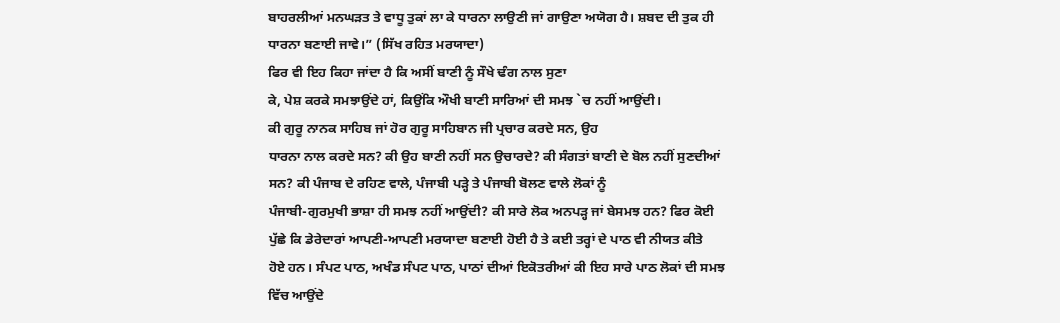ਬਾਹਰਲੀਆਂ ਮਨਘੜਤ ਤੇ ਵਾਧੂ ਤੁਕਾਂ ਲਾ ਕੇ ਧਾਰਨਾ ਲਾਉਣੀ ਜਾਂ ਗਾਉਣਾ ਅਯੋਗ ਹੈ। ਸ਼ਬਦ ਦੀ ਤੁਕ ਹੀ
ਧਾਰਨਾ ਬਣਾਈ ਜਾਵੇ।” (ਸਿੱਖ ਰਹਿਤ ਮਰਯਾਦਾ)
ਫਿਰ ਵੀ ਇਹ ਕਿਹਾ ਜਾਂਦਾ ਹੈ ਕਿ ਅਸੀਂ ਬਾਣੀ ਨੂੰ ਸੌਖੇ ਢੰਗ ਨਾਲ ਸੁਣਾ
ਕੇ, ਪੇਸ਼ ਕਰਕੇ ਸਮਝਾਉਂਦੇ ਹਾਂ, ਕਿਉਂਕਿ ਔਖੀ ਬਾਣੀ ਸਾਰਿਆਂ ਦੀ ਸਮਝ `ਚ ਨਹੀਂ ਆਉਂਦੀ।
ਕੀ ਗੁਰੂ ਨਾਨਕ ਸਾਹਿਬ ਜਾਂ ਹੋਰ ਗੁਰੂ ਸਾਹਿਬਾਨ ਜੀ ਪ੍ਰਚਾਰ ਕਰਦੇ ਸਨ, ਉਹ
ਧਾਰਨਾ ਨਾਲ ਕਰਦੇ ਸਨ? ਕੀ ਉਹ ਬਾਣੀ ਨਹੀਂ ਸਨ ਉਚਾਰਦੇ? ਕੀ ਸੰਗਤਾਂ ਬਾਣੀ ਦੇ ਬੋਲ ਨਹੀਂ ਸੁਣਦੀਆਂ
ਸਨ? ਕੀ ਪੰਜਾਬ ਦੇ ਰਹਿਣ ਵਾਲੇ, ਪੰਜਾਬੀ ਪੜ੍ਹੇ ਤੇ ਪੰਜਾਬੀ ਬੋਲਣ ਵਾਲੇ ਲੋਕਾਂ ਨੂੰ
ਪੰਜਾਬੀ-ਗੁਰਮੁਖੀ ਭਾਸ਼ਾ ਹੀ ਸਮਝ ਨਹੀਂ ਆਉਂਦੀ? ਕੀ ਸਾਰੇ ਲੋਕ ਅਨਪੜ੍ਹ ਜਾਂ ਬੇਸਮਝ ਹਨ? ਫਿਰ ਕੋਈ
ਪੁੱਛੇ ਕਿ ਡੇਰੇਦਾਰਾਂ ਆਪਣੀ-ਆਪਣੀ ਮਰਯਾਦਾ ਬਣਾਈ ਹੋਈ ਹੈ ਤੇ ਕਈ ਤਰ੍ਹਾਂ ਦੇ ਪਾਠ ਵੀ ਨੀਯਤ ਕੀਤੇ
ਹੋਏ ਹਨ। ਸੰਪਟ ਪਾਠ, ਅਖੰਡ ਸੰਪਟ ਪਾਠ, ਪਾਠਾਂ ਦੀਆਂ ਇਕੋਤਰੀਆਂ ਕੀ ਇਹ ਸਾਰੇ ਪਾਠ ਲੋਕਾਂ ਦੀ ਸਮਝ
ਵਿੱਚ ਆਉਂਦੇ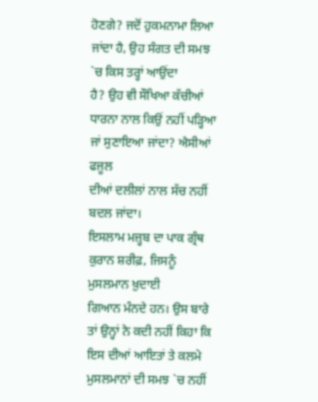ਹੋਣਗੇ? ਜਦੋਂ ਹੁਕਮਨਾਮਾ ਲਿਆ ਜਾਂਦਾ ਹੈ, ਉਹ ਸੰਗਤ ਦੀ ਸਮਝ `ਚ ਕਿਸ ਤਰ੍ਹਾਂ ਆਉਂਦਾ
ਹੈ? ਉਹ ਵੀ ਸੌਖਿਆ ਕੱਚੀਆਂ ਧਾਰਨਾ ਨਾਲ ਕਿਉਂ ਨਹੀਂ ਪੜ੍ਹਿਆ ਜਾਂ ਸੁਣਾਇਆ ਜਾਂਦਾ? ਐਸੀਆਂ ਫਜੂਲ
ਦੀਆਂ ਦਲੀਲਾਂ ਨਾਲ ਸੱਚ ਨਹੀਂ ਬਦਲ ਜਾਂਦਾ।
ਇਸਲਾਮ ਮਜ਼੍ਹਬ ਦਾ ਪਾਕ ਗ੍ਰੰਥ ਕੁਰਾਨ ਸ਼ਰੀਫ਼, ਜਿਸਨੂੰ ਮੁਸਲਮਾਨ ਖ਼ੁਦਾਈ
ਗਿਆਨ ਮੰਨਦੇ ਹਨ। ਉਸ ਬਾਰੇ ਤਾਂ ਉਨ੍ਹਾਂ ਨੇ ਕਦੀ ਨਹੀਂ ਕਿਹਾ ਕਿ ਇਸ ਦੀਆਂ ਆਇਤਾਂ ਤੇ ਕਲਮੇ
ਮੁਸਲਮਾਨਾਂ ਦੀ ਸਮਝ `ਚ ਨਹੀਂ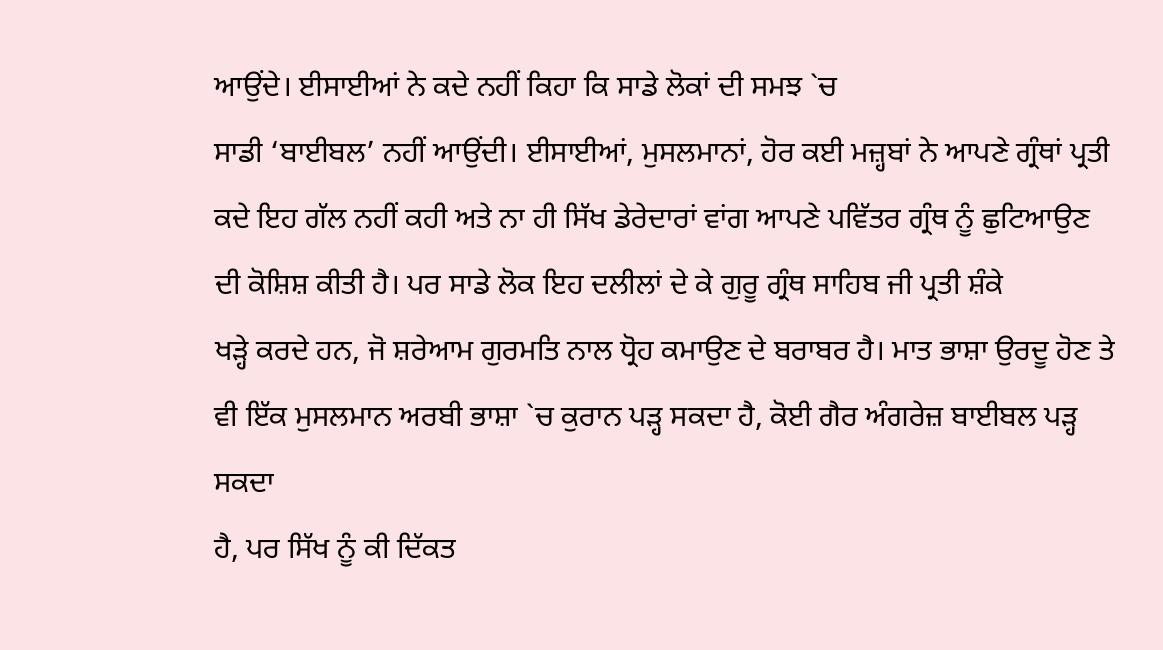ਆਉਂਦੇ। ਈਸਾਈਆਂ ਨੇ ਕਦੇ ਨਹੀਂ ਕਿਹਾ ਕਿ ਸਾਡੇ ਲੋਕਾਂ ਦੀ ਸਮਝ `ਚ
ਸਾਡੀ ‘ਬਾਈਬਲ’ ਨਹੀਂ ਆਉਂਦੀ। ਈਸਾਈਆਂ, ਮੁਸਲਮਾਨਾਂ, ਹੋਰ ਕਈ ਮਜ਼੍ਹਬਾਂ ਨੇ ਆਪਣੇ ਗ੍ਰੰਥਾਂ ਪ੍ਰਤੀ
ਕਦੇ ਇਹ ਗੱਲ ਨਹੀਂ ਕਹੀ ਅਤੇ ਨਾ ਹੀ ਸਿੱਖ ਡੇਰੇਦਾਰਾਂ ਵਾਂਗ ਆਪਣੇ ਪਵਿੱਤਰ ਗ੍ਰੰਥ ਨੂੰ ਛੁਟਿਆਉਣ
ਦੀ ਕੋਸ਼ਿਸ਼ ਕੀਤੀ ਹੈ। ਪਰ ਸਾਡੇ ਲੋਕ ਇਹ ਦਲੀਲਾਂ ਦੇ ਕੇ ਗੁਰੂ ਗ੍ਰੰਥ ਸਾਹਿਬ ਜੀ ਪ੍ਰਤੀ ਸ਼ੰਕੇ
ਖੜ੍ਹੇ ਕਰਦੇ ਹਨ, ਜੋ ਸ਼ਰੇਆਮ ਗੁਰਮਤਿ ਨਾਲ ਧ੍ਰੋਹ ਕਮਾਉਣ ਦੇ ਬਰਾਬਰ ਹੈ। ਮਾਤ ਭਾਸ਼ਾ ਉਰਦੂ ਹੋਣ ਤੇ
ਵੀ ਇੱਕ ਮੁਸਲਮਾਨ ਅਰਬੀ ਭਾਸ਼ਾ `ਚ ਕੁਰਾਨ ਪੜ੍ਹ ਸਕਦਾ ਹੈ, ਕੋਈ ਗੈਰ ਅੰਗਰੇਜ਼ ਬਾਈਬਲ ਪੜ੍ਹ ਸਕਦਾ
ਹੈ, ਪਰ ਸਿੱਖ ਨੂੰ ਕੀ ਦਿੱਕਤ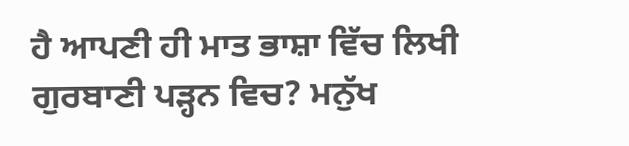ਹੈ ਆਪਣੀ ਹੀ ਮਾਤ ਭਾਸ਼ਾ ਵਿੱਚ ਲਿਖੀ ਗੁਰਬਾਣੀ ਪੜ੍ਹਨ ਵਿਚ? ਮਨੁੱਖ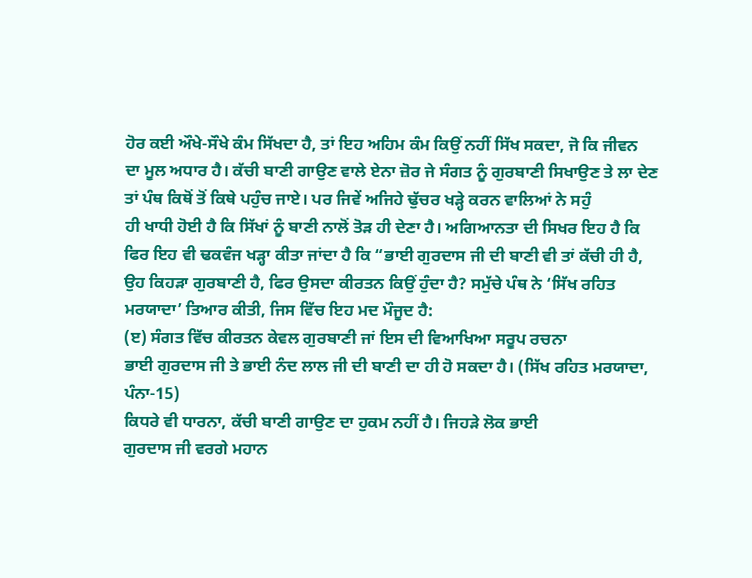ਹੋਰ ਕਈ ਔਖੇ-ਸੌਖੇ ਕੰਮ ਸਿੱਖਦਾ ਹੈ, ਤਾਂ ਇਹ ਅਹਿਮ ਕੰਮ ਕਿਉਂ ਨਹੀਂ ਸਿੱਖ ਸਕਦਾ, ਜੋ ਕਿ ਜੀਵਨ
ਦਾ ਮੂਲ ਅਧਾਰ ਹੈ। ਕੱਚੀ ਬਾਣੀ ਗਾਉਣ ਵਾਲੇ ਏਨਾ ਜ਼ੋਰ ਜੇ ਸੰਗਤ ਨੂੰ ਗੁਰਬਾਣੀ ਸਿਖਾਉਣ ਤੇ ਲਾ ਦੇਣ
ਤਾਂ ਪੰਥ ਕਿਥੋਂ ਤੋਂ ਕਿਥੇ ਪਹੁੰਚ ਜਾਏ। ਪਰ ਜਿਵੇਂ ਅਜਿਹੇ ਢੁੱਚਰ ਖੜ੍ਹੇ ਕਰਨ ਵਾਲਿਆਂ ਨੇ ਸਹੁੰ
ਹੀ ਖਾਧੀ ਹੋਈ ਹੈ ਕਿ ਸਿੱਖਾਂ ਨੂੰ ਬਾਣੀ ਨਾਲੋਂ ਤੋੜ ਹੀ ਦੇਣਾ ਹੈ। ਅਗਿਆਨਤਾ ਦੀ ਸਿਖਰ ਇਹ ਹੈ ਕਿ
ਫਿਰ ਇਹ ਵੀ ਢਕਵੰਜ ਖੜ੍ਹਾ ਕੀਤਾ ਜਾਂਦਾ ਹੈ ਕਿ “ਭਾਈ ਗੁਰਦਾਸ ਜੀ ਦੀ ਬਾਣੀ ਵੀ ਤਾਂ ਕੱਚੀ ਹੀ ਹੈ,
ਉਹ ਕਿਹੜਾ ਗੁਰਬਾਣੀ ਹੈ, ਫਿਰ ਉਸਦਾ ਕੀਰਤਨ ਕਿਉਂ ਹੁੰਦਾ ਹੈ? ਸਮੁੱਚੇ ਪੰਥ ਨੇ ‘ਸਿੱਖ ਰਹਿਤ
ਮਰਯਾਦਾ’ ਤਿਆਰ ਕੀਤੀ, ਜਿਸ ਵਿੱਚ ਇਹ ਮਦ ਮੌਜੂਦ ਹੈ:
(ੲ) ਸੰਗਤ ਵਿੱਚ ਕੀਰਤਨ ਕੇਵਲ ਗੁਰਬਾਣੀ ਜਾਂ ਇਸ ਦੀ ਵਿਆਖਿਆ ਸਰੂਪ ਰਚਨਾ
ਭਾਈ ਗੁਰਦਾਸ ਜੀ ਤੇ ਭਾਈ ਨੰਦ ਲਾਲ ਜੀ ਦੀ ਬਾਣੀ ਦਾ ਹੀ ਹੋ ਸਕਦਾ ਹੈ। (ਸਿੱਖ ਰਹਿਤ ਮਰਯਾਦਾ,
ਪੰਨਾ-15)
ਕਿਧਰੇ ਵੀ ਧਾਰਨਾ, ਕੱਚੀ ਬਾਣੀ ਗਾਉਣ ਦਾ ਹੁਕਮ ਨਹੀਂ ਹੈ। ਜਿਹੜੇ ਲੋਕ ਭਾਈ
ਗੁਰਦਾਸ ਜੀ ਵਰਗੇ ਮਹਾਨ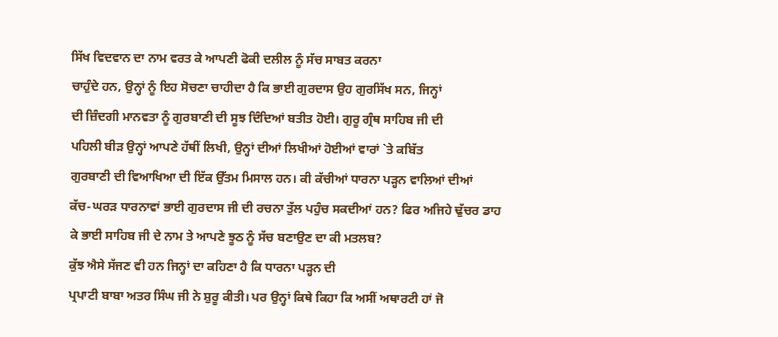ਸਿੱਖ ਵਿਦਵਾਨ ਦਾ ਨਾਮ ਵਰਤ ਕੇ ਆਪਣੀ ਫੋਕੀ ਦਲੀਲ ਨੂੰ ਸੱਚ ਸਾਬਤ ਕਰਨਾ
ਚਾਹੁੰਦੇ ਹਨ, ਉਨ੍ਹਾਂ ਨੂੰ ਇਹ ਸੋਚਣਾ ਚਾਹੀਦਾ ਹੈ ਕਿ ਭਾਈ ਗੁਰਦਾਸ ਉਹ ਗੁਰਸਿੱਖ ਸਨ, ਜਿਨ੍ਹਾਂ
ਦੀ ਜ਼ਿੰਦਗੀ ਮਾਨਵਤਾ ਨੂੰ ਗੁਰਬਾਣੀ ਦੀ ਸੂਝ ਦਿੰਦਿਆਂ ਬਤੀਤ ਹੋਈ। ਗੁਰੂ ਗ੍ਰੰਥ ਸਾਹਿਬ ਜੀ ਦੀ
ਪਹਿਲੀ ਬੀੜ ਉਨ੍ਹਾਂ ਆਪਣੇ ਹੱਥੀਂ ਲਿਖੀ, ਉਨ੍ਹਾਂ ਦੀਆਂ ਲਿਖੀਆਂ ਹੋਈਆਂ ਵਾਰਾਂ `ਤੇ ਕਬਿੱਤ
ਗੁਰਬਾਣੀ ਦੀ ਵਿਆਖਿਆ ਦੀ ਇੱਕ ਉੱਤਮ ਮਿਸਾਲ ਹਨ। ਕੀ ਕੱਚੀਆਂ ਧਾਰਨਾ ਪੜ੍ਹਨ ਵਾਲਿਆਂ ਦੀਆਂ
ਕੱਚ-ਘਰੜ ਧਾਰਨਾਵਾਂ ਭਾਈ ਗੁਰਦਾਸ ਜੀ ਦੀ ਰਚਨਾ ਤੁੱਲ ਪਹੁੰਚ ਸਕਦੀਆਂ ਹਨ? ਫਿਰ ਅਜਿਹੇ ਢੁੱਚਰ ਡਾਹ
ਕੇ ਭਾਈ ਸਾਹਿਬ ਜੀ ਦੇ ਨਾਮ ਤੇ ਆਪਣੇ ਝੂਠ ਨੂੰ ਸੱਚ ਬਣਾਉਣ ਦਾ ਕੀ ਮਤਲਬ?
ਕੁੱਝ ਐਸੇ ਸੱਜਣ ਵੀ ਹਨ ਜਿਨ੍ਹਾਂ ਦਾ ਕਹਿਣਾ ਹੈ ਕਿ ਧਾਰਨਾ ਪੜ੍ਹਨ ਦੀ
ਪ੍ਰਪਾਟੀ ਬਾਬਾ ਅਤਰ ਸਿੰਘ ਜੀ ਨੇ ਸ਼ੁਰੂ ਕੀਤੀ। ਪਰ ਉਨ੍ਹਾਂ ਕਿਥੇ ਕਿਹਾ ਕਿ ਅਸੀਂ ਅਥਾਰਟੀ ਹਾਂ ਜੋ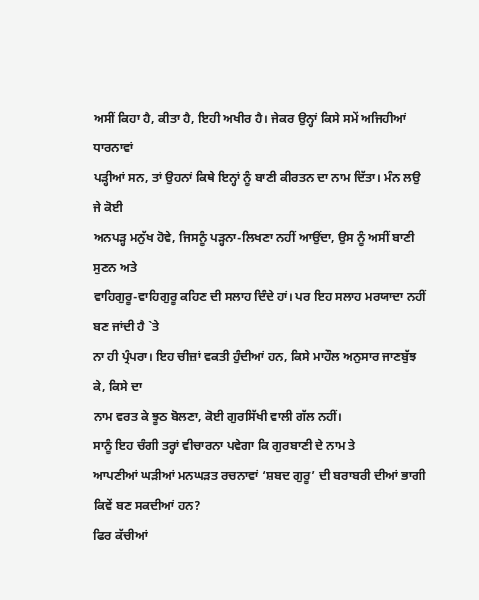ਅਸੀਂ ਕਿਹਾ ਹੈ, ਕੀਤਾ ਹੈ, ਇਹੀ ਅਖੀਰ ਹੈ। ਜੇਕਰ ਉਨ੍ਹਾਂ ਕਿਸੇ ਸਮੇਂ ਅਜਿਹੀਆਂ ਧਾਰਨਾਵਾਂ
ਪੜ੍ਹੀਆਂ ਸਨ, ਤਾਂ ਉਹਨਾਂ ਕਿਥੇ ਇਨ੍ਹਾਂ ਨੂੰ ਬਾਣੀ ਕੀਰਤਨ ਦਾ ਨਾਮ ਦਿੱਤਾ। ਮੰਨ ਲਉ ਜੇ ਕੋਈ
ਅਨਪੜ੍ਹ ਮਨੁੱਖ ਹੋਵੇ, ਜਿਸਨੂੰ ਪੜ੍ਹਨਾ-ਲਿਖਣਾ ਨਹੀਂ ਆਉਂਦਾ, ਉਸ ਨੂੰ ਅਸੀਂ ਬਾਣੀ ਸੁਣਨ ਅਤੇ
ਵਾਹਿਗੁਰੂ-ਵਾਹਿਗੁਰੂ ਕਹਿਣ ਦੀ ਸਲਾਹ ਦਿੰਦੇ ਹਾਂ। ਪਰ ਇਹ ਸਲਾਹ ਮਰਯਾਦਾ ਨਹੀਂ ਬਣ ਜਾਂਦੀ ਹੈ `ਤੇ
ਨਾ ਹੀ ਪ੍ਰੰਪਰਾ। ਇਹ ਚੀਜ਼ਾਂ ਵਕਤੀ ਹੁੰਦੀਆਂ ਹਨ, ਕਿਸੇ ਮਾਹੌਲ ਅਨੁਸਾਰ ਜਾਣਬੁੱਝ ਕੇ, ਕਿਸੇ ਦਾ
ਨਾਮ ਵਰਤ ਕੇ ਝੂਠ ਬੋਲਣਾ, ਕੋਈ ਗੁਰਸਿੱਖੀ ਵਾਲੀ ਗੱਲ ਨਹੀਂ।
ਸਾਨੂੰ ਇਹ ਚੰਗੀ ਤਰ੍ਹਾਂ ਵੀਚਾਰਨਾ ਪਵੇਗਾ ਕਿ ਗੁਰਬਾਣੀ ਦੇ ਨਾਮ ਤੇ
ਆਪਣੀਆਂ ਘੜੀਆਂ ਮਨਘੜਤ ਰਚਨਾਵਾਂ ‘ਸ਼ਬਦ ਗੁਰੂ’ ਦੀ ਬਰਾਬਰੀ ਦੀਆਂ ਭਾਗੀ ਕਿਵੇਂ ਬਣ ਸਕਦੀਆਂ ਹਨ?
ਫਿਰ ਕੱਚੀਆਂ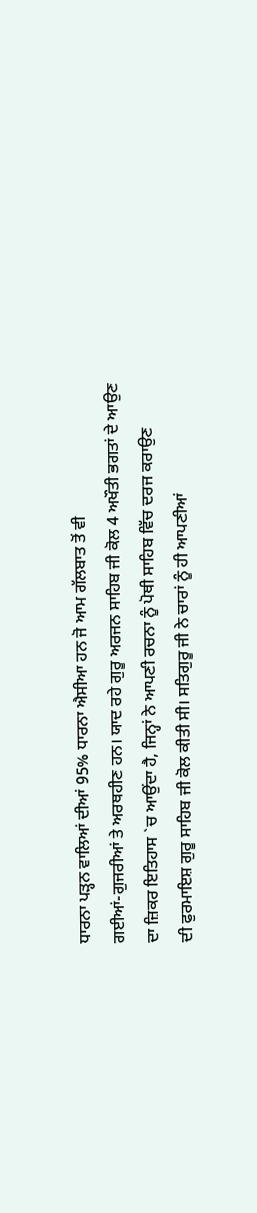ਧਾਰਨਾ ਪੜ੍ਹਨ ਵਾਲਿਆਂ ਦੀਆਂ 95% ਧਾਰਨਾ ਐਸੀਆ ਹਨ ਜੋ ਆਮ ਗੱਲਬਾਤ ਤੋਂ ਵੀ
ਗਈਆਂ-ਗੁਜਰੀਆਂ ਤੇ ਅਰਥਹੀਣ ਹਨ। ਯਾਦ ਰਹੇ ਗੁਰੂ ਅਰਜਨ ਸਾਹਿਬ ਜੀ ਕੋਲ 4 ਅਖੌਤੀ ਭਗਤਾਂ ਦੇ ਆਉਣ
ਦਾ ਜ਼ਿਕਰ ਇਤਿਹਾਸ `ਚ ਆਉਂਦਾ ਹੈ, ਜਿਨ੍ਹਾਂ ਨੇ ਆਪਣੀ ਰਚਨਾ ਨੂੰ ਪੋਥੀ ਸਾਹਿਬ ਵਿੱਚ ਦਰਜ ਕਰਾਉਣ
ਦੀ ਫੁਰਮਾਇਸ਼ ਗੁਰੂ ਸਾਹਿਬ ਜੀ ਕੋਲ ਕੀਤੀ ਸੀ। ਸਤਿਗੁਰੂ ਜੀ ਨੇ ਚਾਰਾਂ ਨੂੰ ਹੀ ਆਪਣੀਆਂ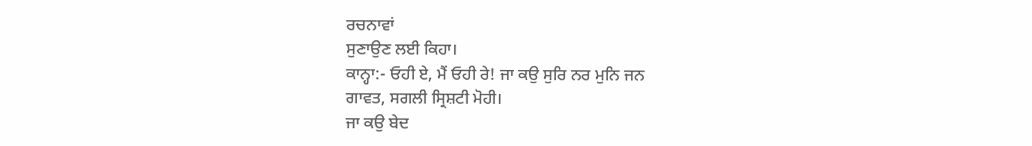ਰਚਨਾਵਾਂ
ਸੁਣਾਉਣ ਲਈ ਕਿਹਾ।
ਕਾਨ੍ਹਾ:- ਓਹੀ ਏ, ਮੈਂ ਓਹੀ ਰੇ! ਜਾ ਕਉ ਸੁਰਿ ਨਰ ਮੁਨਿ ਜਨ
ਗਾਵਤ, ਸਗਲੀ ਸ੍ਰਿਸ਼ਟੀ ਮੋਹੀ।
ਜਾ ਕਉ ਬੇਦ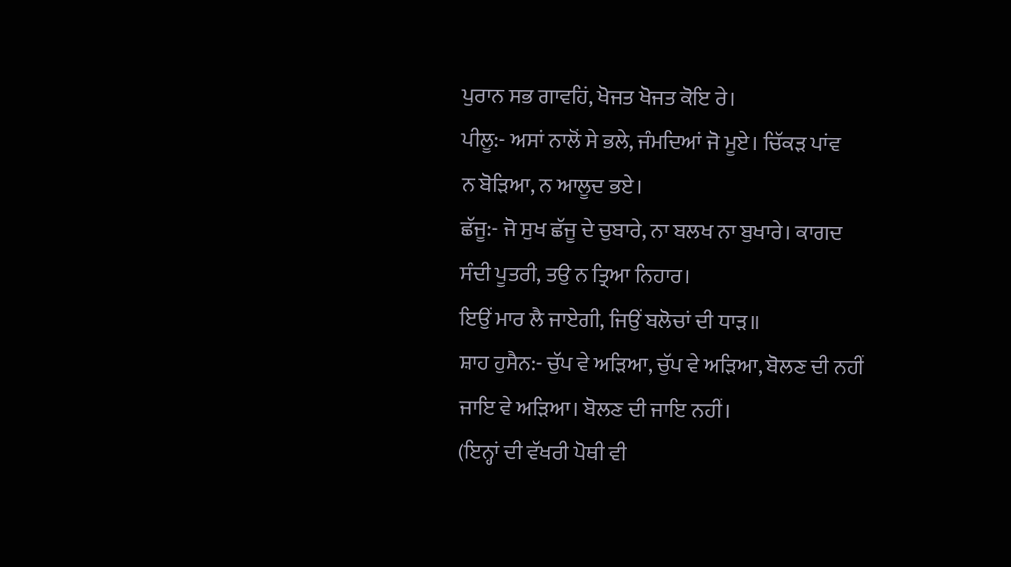ਪੁਰਾਨ ਸਭ ਗਾਵਹਿਂ, ਖੋਜਤ ਖੋਜਤ ਕੋਇ ਰੇ।
ਪੀਲੂ:- ਅਸਾਂ ਨਾਲੋਂ ਸੇ ਭਲੇ, ਜੰਮਦਿਆਂ ਜੋ ਮੂਏ। ਚਿੱਕੜ ਪਾਂਵ
ਨ ਬੋੜਿਆ, ਨ ਆਲੂਦ ਭਏ।
ਛੱਜੂ:- ਜੋ ਸੁਖ ਛੱਜੂ ਦੇ ਚੁਬਾਰੇ, ਨਾ ਬਲਖ ਨਾ ਬੁਖਾਰੇ। ਕਾਗਦ
ਸੰਦੀ ਪੂਤਰੀ, ਤਉ ਨ ਤ੍ਰਿਆ ਨਿਹਾਰ।
ਇਉਂ ਮਾਰ ਲੈ ਜਾਏਗੀ, ਜਿਉਂ ਬਲੋਚਾਂ ਦੀ ਧਾੜ॥
ਸ਼ਾਹ ਹੁਸੈਨ:- ਚੁੱਪ ਵੇ ਅੜਿਆ, ਚੁੱਪ ਵੇ ਅੜਿਆ, ਬੋਲਣ ਦੀ ਨਹੀਂ
ਜਾਇ ਵੇ ਅੜਿਆ। ਬੋਲਣ ਦੀ ਜਾਇ ਨਹੀਂ।
(ਇਨ੍ਹਾਂ ਦੀ ਵੱਖਰੀ ਪੋਥੀ ਵੀ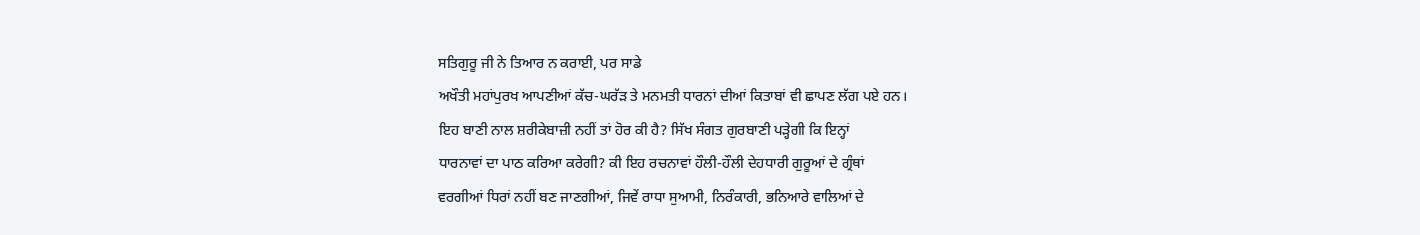ਸਤਿਗੁਰੂ ਜੀ ਨੇ ਤਿਆਰ ਨ ਕਰਾਈ, ਪਰ ਸਾਡੇ
ਅਖੌਤੀ ਮਹਾਂਪੁਰਖ ਆਪਣੀਆਂ ਕੱਚ-ਘਰੱੜ ਤੇ ਮਨਮਤੀ ਧਾਰਨਾਂ ਦੀਆਂ ਕਿਤਾਬਾਂ ਵੀ ਛਾਪਣ ਲੱਗ ਪਏ ਹਨ।
ਇਹ ਬਾਣੀ ਨਾਲ ਸ਼ਰੀਕੇਬਾਜ਼ੀ ਨਹੀਂ ਤਾਂ ਹੋਰ ਕੀ ਹੈ? ਸਿੱਖ ਸੰਗਤ ਗੁਰਬਾਣੀ ਪੜ੍ਹੇਗੀ ਕਿ ਇਨ੍ਹਾਂ
ਧਾਰਨਾਵਾਂ ਦਾ ਪਾਠ ਕਰਿਆ ਕਰੇਗੀ? ਕੀ ਇਹ ਰਚਨਾਵਾਂ ਹੌਲੀ-ਹੌਲੀ ਦੇਹਧਾਰੀ ਗੁਰੂਆਂ ਦੇ ਗ੍ਰੰਥਾਂ
ਵਰਗੀਆਂ ਧਿਰਾਂ ਨਹੀਂ ਬਣ ਜਾਣਗੀਆਂ, ਜਿਵੇਂ ਰਾਧਾ ਸੁਆਮੀ, ਨਿਰੰਕਾਰੀ, ਭਨਿਆਰੇ ਵਾਲਿਆਂ ਦੇ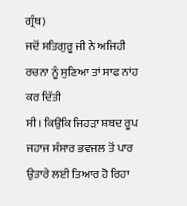ਗ੍ਰੰਥ)
ਜਦੋਂ ਸਤਿਗੁਰੂ ਜੀ ਨੇ ਅਜਿਹੀ ਰਚਨਾ ਨੂੰ ਸੁਣਿਆ ਤਾਂ ਸਾਫ ਨਾਂਹ ਕਰ ਦਿੱਤੀ
ਸੀ। ਕਿਉਂਕਿ ਜਿਹੜਾ ਸ਼ਬਦ ਰੂਪ ਜਹਾਜ ਸੰਸਾਰ ਭਵਜਲ ਤੋਂ ਪਾਰ ਉਤਾਰੇ ਲਈ ਤਿਆਰ ਹੋ ਰਿਹਾ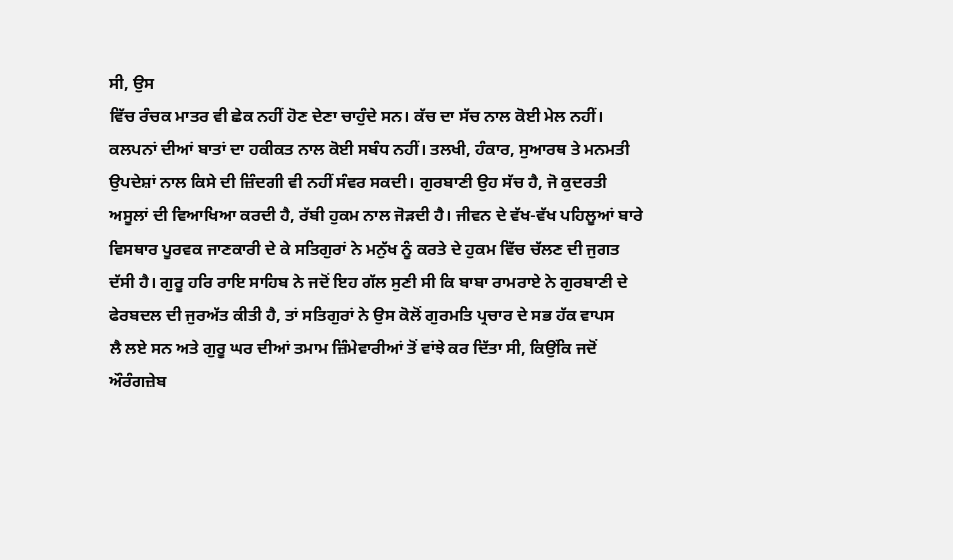ਸੀ, ਉਸ
ਵਿੱਚ ਰੰਚਕ ਮਾਤਰ ਵੀ ਛੇਕ ਨਹੀਂ ਹੋਣ ਦੇਣਾ ਚਾਹੁੰਦੇ ਸਨ। ਕੱਚ ਦਾ ਸੱਚ ਨਾਲ ਕੋਈ ਮੇਲ ਨਹੀਂ।
ਕਲਪਨਾਂ ਦੀਆਂ ਬਾਤਾਂ ਦਾ ਹਕੀਕਤ ਨਾਲ ਕੋਈ ਸਬੰਧ ਨਹੀਂ। ਤਲਖੀ, ਹੰਕਾਰ, ਸੁਆਰਥ ਤੇ ਮਨਮਤੀ
ਉਪਦੇਸ਼ਾਂ ਨਾਲ ਕਿਸੇ ਦੀ ਜ਼ਿੰਦਗੀ ਵੀ ਨਹੀਂ ਸੰਵਰ ਸਕਦੀ। ਗੁਰਬਾਣੀ ਉਹ ਸੱਚ ਹੈ, ਜੋ ਕੁਦਰਤੀ
ਅਸੂਲਾਂ ਦੀ ਵਿਆਖਿਆ ਕਰਦੀ ਹੈ, ਰੱਬੀ ਹੁਕਮ ਨਾਲ ਜੋੜਦੀ ਹੈ। ਜੀਵਨ ਦੇ ਵੱਖ-ਵੱਖ ਪਹਿਲੂਆਂ ਬਾਰੇ
ਵਿਸਥਾਰ ਪੂਰਵਕ ਜਾਣਕਾਰੀ ਦੇ ਕੇ ਸਤਿਗੁਰਾਂ ਨੇ ਮਨੁੱਖ ਨੂੰ ਕਰਤੇ ਦੇ ਹੁਕਮ ਵਿੱਚ ਚੱਲਣ ਦੀ ਜੁਗਤ
ਦੱਸੀ ਹੈ। ਗੁਰੂ ਹਰਿ ਰਾਇ ਸਾਹਿਬ ਨੇ ਜਦੋਂ ਇਹ ਗੱਲ ਸੁਣੀ ਸੀ ਕਿ ਬਾਬਾ ਰਾਮਰਾਏ ਨੇ ਗੁਰਬਾਣੀ ਦੇ
ਫੇਰਬਦਲ ਦੀ ਜੁਰਅੱਤ ਕੀਤੀ ਹੈ, ਤਾਂ ਸਤਿਗੁਰਾਂ ਨੇ ਉਸ ਕੋਲੋਂ ਗੁਰਮਤਿ ਪ੍ਰਚਾਰ ਦੇ ਸਭ ਹੱਕ ਵਾਪਸ
ਲੈ ਲਏ ਸਨ ਅਤੇ ਗੁਰੂ ਘਰ ਦੀਆਂ ਤਮਾਮ ਜ਼ਿੰਮੇਵਾਰੀਆਂ ਤੋਂ ਵਾਂਝੇ ਕਰ ਦਿੱਤਾ ਸੀ, ਕਿਉਂਕਿ ਜਦੋਂ
ਔਰੰਗਜ਼ੇਬ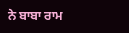ਨੇ ਬਾਬਾ ਰਾਮ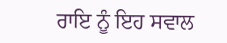ਰਾਇ ਨੂੰ ਇਹ ਸਵਾਲ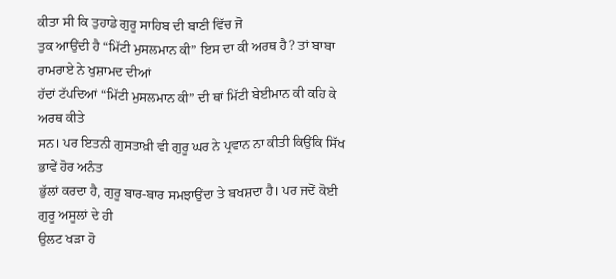ਕੀਤਾ ਸੀ ਕਿ ਤੁਹਾਡੇ ਗੁਰੂ ਸਾਹਿਬ ਦੀ ਬਾਣੀ ਵਿੱਚ ਜੋ
ਤੁਕ ਆਉਂਦੀ ਹੈ “ਮਿੱਟੀ ਮੁਸਲਮਾਨ ਕੀ” ਇਸ ਦਾ ਕੀ ਅਰਥ ਹੈ? ਤਾਂ ਬਾਬਾ ਰਾਮਰਾਏ ਨੇ ਖੁਸ਼ਾਮਦ ਦੀਆਂ
ਹੱਦਾਂ ਟੱਪਦਿਆਂ “ਮਿੱਟੀ ਮੁਸਲਮਾਨ ਕੀ” ਦੀ ਥਾਂ ਮਿੱਟੀ ਬੇਈਮਾਨ ਕੀ ਕਹਿ ਕੇ ਅਰਥ ਕੀਤੇ
ਸਨ। ਪਰ ਇਤਨੀ ਗੁਸਤਾਖ਼ੀ ਵੀ ਗੁਰੂ ਘਰ ਨੇ ਪ੍ਰਵਾਨ ਨਾ ਕੀਤੀ ਕਿਉਂਕਿ ਸਿੱਖ ਭਾਵੇਂ ਹੋਰ ਅਨੰਤ
ਭੁੱਲਾਂ ਕਰਦਾ ਹੈ, ਗੁਰੂ ਬਾਰ-ਬਾਰ ਸਮਝਾਉਂਦਾ ਤੇ ਬਖਸ਼ਦਾ ਹੈ। ਪਰ ਜਦੋਂ ਕੋਈ ਗੁਰੂ ਅਸੂਲਾਂ ਦੇ ਹੀ
ਉਲਟ ਖੜਾ ਹੋ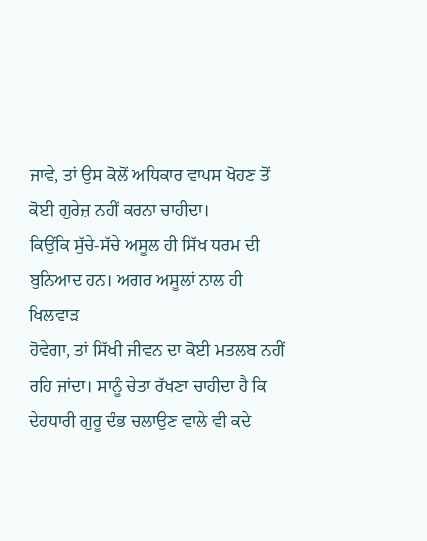ਜਾਵੇ, ਤਾਂ ਉਸ ਕੋਲੋਂ ਅਧਿਕਾਰ ਵਾਪਸ ਖੋਹਣ ਤੋਂ ਕੋਈ ਗੁਰੇਜ਼ ਨਹੀਂ ਕਰਨਾ ਚਾਹੀਦਾ।
ਕਿਉਂਕਿ ਸੁੱਚੇ-ਸੱਚੇ ਅਸੂਲ ਹੀ ਸਿੱਖ ਧਰਮ ਦੀ ਬੁਨਿਆਦ ਹਨ। ਅਗਰ ਅਸੂਲਾਂ ਨਾਲ ਹੀ ਖਿਲਵਾੜ
ਹੋਵੇਗਾ, ਤਾਂ ਸਿੱਖੀ ਜੀਵਨ ਦਾ ਕੋਈ ਮਤਲਬ ਨਹੀਂ ਰਹਿ ਜਾਂਦਾ। ਸਾਨੂੰ ਚੇਤਾ ਰੱਖਣਾ ਚਾਹੀਦਾ ਹੈ ਕਿ
ਦੇਹਧਾਰੀ ਗੁਰੂ ਦੰਭ ਚਲਾਉਣ ਵਾਲੇ ਵੀ ਕਦੇ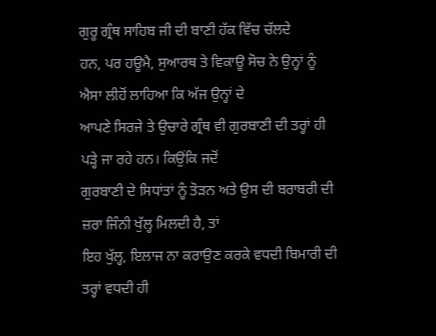ਗੁਰੂ ਗ੍ਰੰਥ ਸਾਹਿਬ ਜੀ ਦੀ ਬਾਣੀ ਹੱਕ ਵਿੱਚ ਚੱਲਦੇ
ਹਨ, ਪਰ ਹਊਮੈ, ਸੁਆਰਥ ਤੇ ਵਿਕਾਊ ਸੋਚ ਨੇ ਉਨ੍ਹਾਂ ਨੂੰ ਐਸਾ ਲੀਹੋਂ ਲਾਹਿਆ ਕਿ ਅੱਜ ਉਨ੍ਹਾਂ ਦੇ
ਆਪਣੇ ਸਿਰਜੇ ਤੇ ਉਚਾਰੇ ਗ੍ਰੰਥ ਵੀ ਗੁਰਬਾਣੀ ਦੀ ਤਰ੍ਹਾਂ ਹੀ ਪੜ੍ਹੇ ਜਾ ਰਹੇ ਹਨ। ਕਿਉਂਕਿ ਜਦੋਂ
ਗੁਰਬਾਣੀ ਦੇ ਸਿਧਾਂਤਾਂ ਨੂੰ ਤੋੜਨ ਅਤੇ ਉਸ ਦੀ ਬਰਾਬਰੀ ਦੀ ਜ਼ਰਾ ਜਿੰਨੀ ਖੁੱਲ੍ਹ ਮਿਲਦੀ ਹੈ, ਤਾਂ
ਇਹ ਖੁੱਲ੍ਹ, ਇਲਾਜ ਨਾ ਕਰਾਉਣ ਕਰਕੇ ਵਧਦੀ ਬਿਮਾਰੀ ਦੀ ਤਰ੍ਹਾਂ ਵਧਦੀ ਹੀ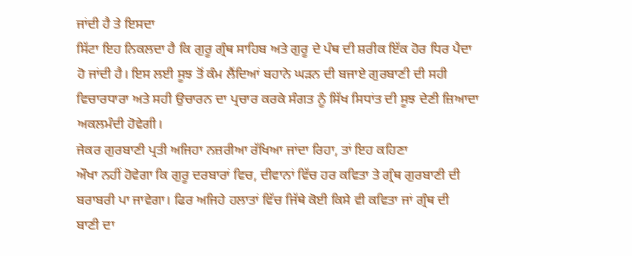ਜਾਂਦੀ ਹੈ ਤੇ ਇਸਦਾ
ਸਿੱਟਾ ਇਹ ਨਿਕਲਦਾ ਹੈ ਕਿ ਗੁਰੂ ਗ੍ਰੰਥ ਸਾਹਿਬ ਅਤੇ ਗੁਰੂ ਦੇ ਪੰਥ ਦੀ ਸ਼ਰੀਕ ਇੱਕ ਹੋਰ ਧਿਰ ਪੈਦਾ
ਹੋ ਜਾਂਦੀ ਹੈ। ਇਸ ਲਈ ਸੂਝ ਤੋਂ ਕੰਮ ਲੈਂਦਿਆਂ ਬਹਾਨੇ ਘੜਨ ਦੀ ਬਜਾਏ ਗੁਰਬਾਣੀ ਦੀ ਸਹੀ
ਵਿਚਾਰਧਾਰਾ ਅਤੇ ਸਹੀ ਉਚਾਰਨ ਦਾ ਪ੍ਰਚਾਰ ਕਰਕੇ ਸੰਗਤ ਨੂੰ ਸਿੱਖ ਸਿਧਾਂਤ ਦੀ ਸੂਝ ਦੇਣੀ ਜ਼ਿਆਦਾ
ਅਕਲਮੰਦੀ ਹੋਵੇਗੀ।
ਜੇਕਰ ਗੁਰਬਾਣੀ ਪ੍ਰਤੀ ਅਜਿਹਾ ਨਜ਼ਰੀਆ ਰੱਖਿਆ ਜਾਂਦਾ ਰਿਹਾ, ਤਾਂ ਇਹ ਕਹਿਣਾ
ਔਖਾ ਨਹੀਂ ਹੋਵੇਗਾ ਕਿ ਗੁਰੂ ਦਰਬਾਰਾਂ ਵਿਚ, ਦੀਵਾਨਾਂ ਵਿੱਚ ਹਰ ਕਵਿਤਾ ਤੇ ਗ੍ਰੰਥ ਗੁਰਬਾਣੀ ਦੀ
ਬਰਾਬਰੀ ਪਾ ਜਾਵੇਗਾ। ਫਿਰ ਅਜਿਹੇ ਹਲਾਤਾਂ ਵਿੱਚ ਜਿੱਥੇ ਕੋਈ ਕਿਸੇ ਵੀ ਕਵਿਤਾ ਜਾਂ ਗ੍ਰੰਥ ਦੀ
ਬਾਣੀ ਦਾ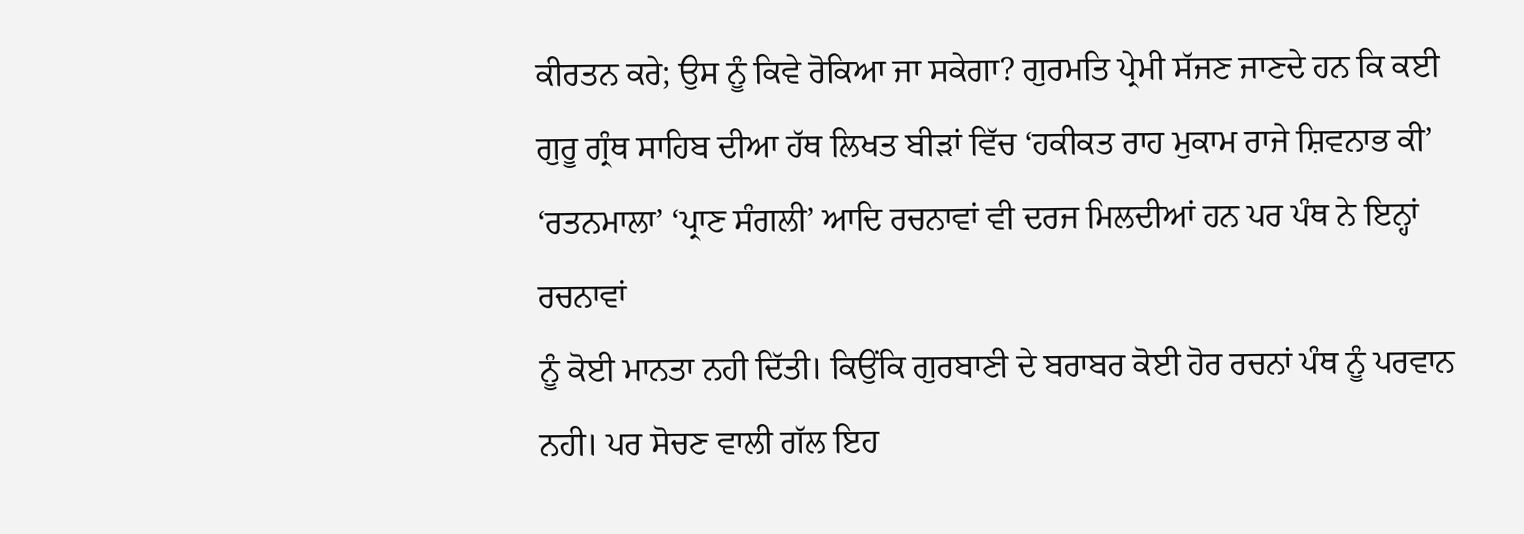ਕੀਰਤਨ ਕਰੇ; ਉਸ ਨੂੰ ਕਿਵੇ ਰੋਕਿਆ ਜਾ ਸਕੇਗਾ? ਗੁਰਮਤਿ ਪ੍ਰੇਮੀ ਸੱਜਣ ਜਾਣਦੇ ਹਨ ਕਿ ਕਈ
ਗੁਰੂ ਗ੍ਰੰਥ ਸਾਹਿਬ ਦੀਆ ਹੱਥ ਲਿਖਤ ਬੀੜਾਂ ਵਿੱਚ ‘ਹਕੀਕਤ ਰਾਹ ਮੁਕਾਮ ਰਾਜੇ ਸ਼ਿਵਨਾਭ ਕੀ’
‘ਰਤਨਮਾਲਾ’ ‘ਪ੍ਰਾਣ ਸੰਗਲੀ’ ਆਦਿ ਰਚਨਾਵਾਂ ਵੀ ਦਰਜ ਮਿਲਦੀਆਂ ਹਨ ਪਰ ਪੰਥ ਨੇ ਇਨ੍ਹਾਂ ਰਚਨਾਵਾਂ
ਨੂੰ ਕੋਈ ਮਾਨਤਾ ਨਹੀ ਦਿੱਤੀ। ਕਿਉਂਕਿ ਗੁਰਬਾਣੀ ਦੇ ਬਰਾਬਰ ਕੋਈ ਹੋਰ ਰਚਨਾਂ ਪੰਥ ਨੂੰ ਪਰਵਾਨ
ਨਹੀ। ਪਰ ਸੋਚਣ ਵਾਲੀ ਗੱਲ ਇਹ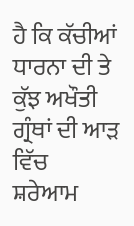ਹੈ ਕਿ ਕੱਚੀਆਂ ਧਾਰਨਾ ਦੀ ਤੇ ਕੁੱਝ ਅਖੌਤੀ ਗ੍ਰੰਥਾਂ ਦੀ ਆੜ ਵਿੱਚ
ਸ਼ਰੇਆਮ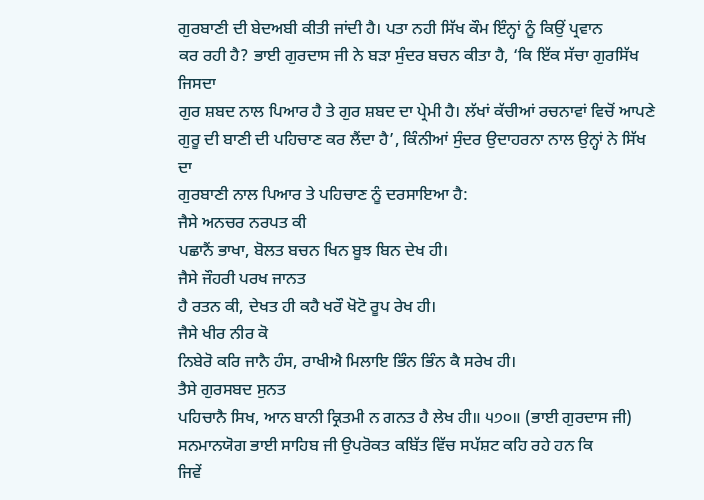ਗੁਰਬਾਣੀ ਦੀ ਬੇਦਅਬੀ ਕੀਤੀ ਜਾਂਦੀ ਹੈ। ਪਤਾ ਨਹੀ ਸਿੱਖ ਕੌਮ ਇੰਨ੍ਹਾਂ ਨੂੰ ਕਿਉਂ ਪ੍ਰਵਾਨ
ਕਰ ਰਹੀ ਹੈ? ਭਾਈ ਗੁਰਦਾਸ ਜੀ ਨੇ ਬੜਾ ਸੁੰਦਰ ਬਚਨ ਕੀਤਾ ਹੈ, ‘ਕਿ ਇੱਕ ਸੱਚਾ ਗੁਰਸਿੱਖ ਜਿਸਦਾ
ਗੁਰ ਸ਼ਬਦ ਨਾਲ ਪਿਆਰ ਹੈ ਤੇ ਗੁਰ ਸ਼ਬਦ ਦਾ ਪ੍ਰੇਮੀ ਹੈ। ਲੱਖਾਂ ਕੱਚੀਆਂ ਰਚਨਾਵਾਂ ਵਿਚੋਂ ਆਪਣੇ
ਗੁਰੂ ਦੀ ਬਾਣੀ ਦੀ ਪਹਿਚਾਣ ਕਰ ਲੈਂਦਾ ਹੈ’, ਕਿੰਨੀਆਂ ਸੁੰਦਰ ਉਦਾਹਰਨਾ ਨਾਲ ਉਨ੍ਹਾਂ ਨੇ ਸਿੱਖ ਦਾ
ਗੁਰਬਾਣੀ ਨਾਲ ਪਿਆਰ ਤੇ ਪਹਿਚਾਣ ਨੂੰ ਦਰਸਾਇਆ ਹੈ:
ਜੈਸੇ ਅਨਚਰ ਨਰਪਤ ਕੀ
ਪਛਾਨੈਂ ਭਾਖਾ, ਬੋਲਤ ਬਚਨ ਖਿਨ ਬੂਝ ਬਿਨ ਦੇਖ ਹੀ।
ਜੈਸੇ ਜੌਹਰੀ ਪਰਖ ਜਾਨਤ
ਹੈ ਰਤਨ ਕੀ, ਦੇਖਤ ਹੀ ਕਹੈ ਖਰੌ ਖੋਟੋ ਰੂਪ ਰੇਖ ਹੀ।
ਜੈਸੇ ਖੀਰ ਨੀਰ ਕੋ
ਨਿਬੇਰੋ ਕਰਿ ਜਾਨੈ ਹੰਸ, ਰਾਖੀਐ ਮਿਲਾਇ ਭਿੰਨ ਭਿੰਨ ਕੈ ਸਰੇਖ ਹੀ।
ਤੈਸੇ ਗੁਰਸਬਦ ਸੁਨਤ
ਪਹਿਚਾਨੈ ਸਿਖ, ਆਨ ਬਾਨੀ ਕ੍ਰਿਤਮੀ ਨ ਗਨਤ ਹੈ ਲੇਖ ਹੀ॥ ੫੭੦॥ (ਭਾਈ ਗੁਰਦਾਸ ਜੀ)
ਸਨਮਾਨਯੋਗ ਭਾਈ ਸਾਹਿਬ ਜੀ ਉਪਰੋਕਤ ਕਬਿੱਤ ਵਿੱਚ ਸਪੱਸ਼ਟ ਕਹਿ ਰਹੇ ਹਨ ਕਿ
ਜਿਵੇਂ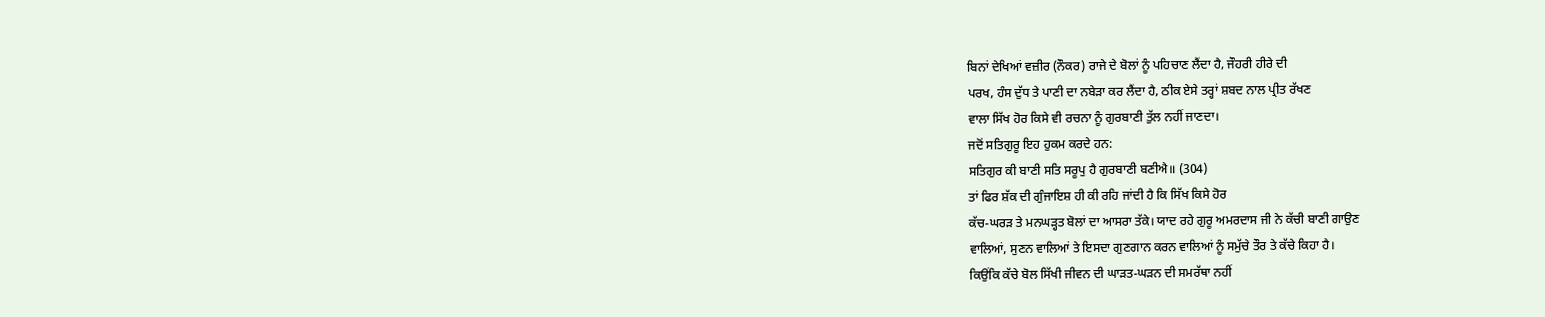ਬਿਨਾਂ ਦੇਖਿਆਂ ਵਜ਼ੀਰ (ਨੌਕਰ) ਰਾਜੇ ਦੇ ਬੋਲਾਂ ਨੂੰ ਪਹਿਚਾਣ ਲੈਂਦਾ ਹੈ, ਜੌਹਰੀ ਹੀਰੇ ਦੀ
ਪਰਖ, ਹੰਸ ਦੁੱਧ ਤੇ ਪਾਣੀ ਦਾ ਨਬੇੜਾ ਕਰ ਲੈਂਦਾ ਹੈ, ਠੀਕ ਏਸੇ ਤਰ੍ਹਾਂ ਸ਼ਬਦ ਨਾਲ ਪ੍ਰੀਤ ਰੱਖਣ
ਵਾਲਾ ਸਿੱਖ ਹੋਰ ਕਿਸੇ ਵੀ ਰਚਨਾ ਨੂੰ ਗੁਰਬਾਣੀ ਤੁੱਲ ਨਹੀਂ ਜਾਣਦਾ।
ਜਦੋਂ ਸਤਿਗੁਰੂ ਇਹ ਹੁਕਮ ਕਰਦੇ ਹਨ:
ਸਤਿਗੁਰ ਕੀ ਬਾਣੀ ਸਤਿ ਸਰੂਪੁ ਹੈ ਗੁਰਬਾਣੀ ਬਣੀਐ॥ (304)
ਤਾਂ ਫਿਰ ਸ਼ੱਕ ਦੀ ਗੁੰਜਾਇਸ਼ ਹੀ ਕੀ ਰਹਿ ਜਾਂਦੀ ਹੈ ਕਿ ਸਿੱਖ ਕਿਸੇ ਹੋਰ
ਕੱਚ-ਘਰੜ ਤੇ ਮਨਘੜ੍ਹਤ ਬੋਲਾਂ ਦਾ ਆਸਰਾ ਤੱਕੇ। ਯਾਦ ਰਹੇ ਗੁਰੂ ਅਮਰਦਾਸ ਜੀ ਨੇ ਕੱਚੀ ਬਾਣੀ ਗਾਉਣ
ਵਾਲਿਆਂ, ਸੁਣਨ ਵਾਲਿਆਂ ਤੇ ਇਸਦਾ ਗੁਣਗਾਨ ਕਰਨ ਵਾਲਿਆਂ ਨੂੰ ਸਮੁੱਚੇ ਤੌਰ ਤੇ ਕੱਚੇ ਕਿਹਾ ਹੈ।
ਕਿਉਂਕਿ ਕੱਚੇ ਬੋਲ ਸਿੱਖੀ ਜੀਵਨ ਦੀ ਘਾੜਤ-ਘੜਨ ਦੀ ਸਮਰੱਥਾ ਨਹੀਂ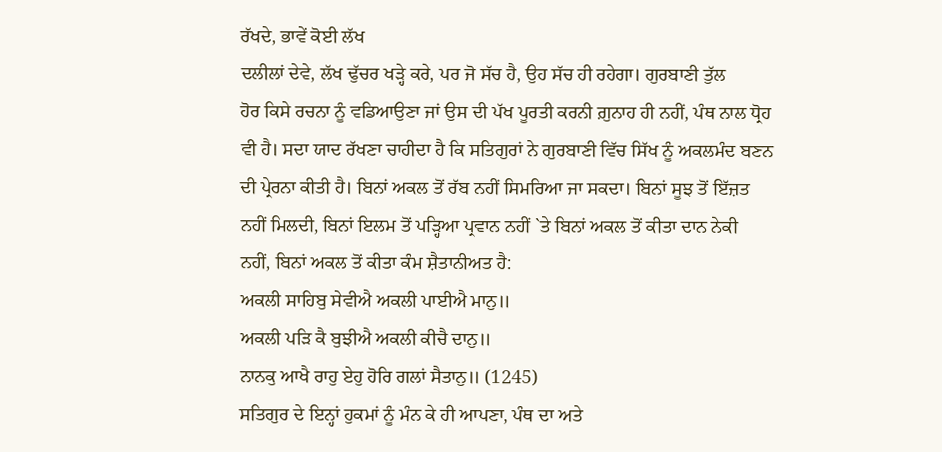ਰੱਖਦੇ, ਭਾਵੇਂ ਕੋਈ ਲੱਖ
ਦਲੀਲਾਂ ਦੇਵੇ, ਲੱਖ ਢੁੱਚਰ ਖੜ੍ਹੇ ਕਰੇ, ਪਰ ਜੋ ਸੱਚ ਹੈ, ਉਹ ਸੱਚ ਹੀ ਰਹੇਗਾ। ਗੁਰਬਾਣੀ ਤੁੱਲ
ਹੋਰ ਕਿਸੇ ਰਚਨਾ ਨੂੰ ਵਡਿਆਉਣਾ ਜਾਂ ਉਸ ਦੀ ਪੱਖ ਪੂਰਤੀ ਕਰਨੀ ਗ਼ੁਨਾਹ ਹੀ ਨਹੀਂ, ਪੰਥ ਨਾਲ ਧ੍ਰੋਹ
ਵੀ ਹੈ। ਸਦਾ ਯਾਦ ਰੱਖਣਾ ਚਾਹੀਦਾ ਹੈ ਕਿ ਸਤਿਗੁਰਾਂ ਨੇ ਗੁਰਬਾਣੀ ਵਿੱਚ ਸਿੱਖ ਨੂੰ ਅਕਲਮੰਦ ਬਣਨ
ਦੀ ਪ੍ਰੇਰਨਾ ਕੀਤੀ ਹੈ। ਬਿਨਾਂ ਅਕਲ ਤੋਂ ਰੱਬ ਨਹੀਂ ਸਿਮਰਿਆ ਜਾ ਸਕਦਾ। ਬਿਨਾਂ ਸੂਝ ਤੋਂ ਇੱਜ਼ਤ
ਨਹੀਂ ਮਿਲਦੀ, ਬਿਨਾਂ ਇਲਮ ਤੋਂ ਪੜ੍ਹਿਆ ਪ੍ਰਵਾਨ ਨਹੀਂ `ਤੇ ਬਿਨਾਂ ਅਕਲ ਤੋਂ ਕੀਤਾ ਦਾਨ ਨੇਕੀ
ਨਹੀਂ, ਬਿਨਾਂ ਅਕਲ ਤੋਂ ਕੀਤਾ ਕੰਮ ਸ਼ੈਤਾਨੀਅਤ ਹੈ:
ਅਕਲੀ ਸਾਹਿਬੁ ਸੇਵੀਐ ਅਕਲੀ ਪਾਈਐ ਮਾਨੁ॥
ਅਕਲੀ ਪੜਿ ਕੈ ਬੁਝੀਐ ਅਕਲੀ ਕੀਚੈ ਦਾਨੁ॥
ਨਾਨਕੁ ਆਖੈ ਰਾਹੁ ਏਹੁ ਹੋਰਿ ਗਲਾਂ ਸੈਤਾਨੁ॥ (1245)
ਸਤਿਗੁਰ ਦੇ ਇਨ੍ਹਾਂ ਹੁਕਮਾਂ ਨੂੰ ਮੰਨ ਕੇ ਹੀ ਆਪਣਾ, ਪੰਥ ਦਾ ਅਤੇ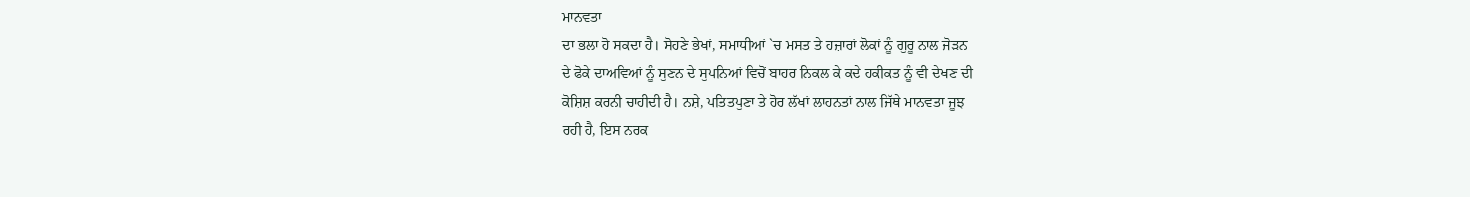ਮਾਨਵਤਾ
ਦਾ ਭਲਾ ਹੋ ਸਕਦਾ ਹੈ। ਸੋਹਣੇ ਭੇਖਾਂ, ਸਮਾਧੀਆਂ `ਚ ਮਸਤ ਤੇ ਹਜ਼ਾਰਾਂ ਲੋਕਾਂ ਨੂੰ ਗੁਰੂ ਨਾਲ ਜੋੜਨ
ਦੇ ਫੋਕੇ ਦਾਅਵਿਆਂ ਨੂੰ ਸੁਣਨ ਦੇ ਸੁਪਨਿਆਂ ਵਿਚੋਂ ਬਾਹਰ ਨਿਕਲ ਕੇ ਕਦੇ ਹਕੀਕਤ ਨੂੰ ਵੀ ਦੇਖਣ ਦੀ
ਕੋਸ਼ਿਸ਼ ਕਰਨੀ ਚਾਹੀਦੀ ਹੈ। ਨਸ਼ੇ, ਪਤਿਤਪੁਣਾ ਤੇ ਹੋਰ ਲੱਖਾਂ ਲਾਹਨਤਾਂ ਨਾਲ ਜਿੱਥੇ ਮਾਨਵਤਾ ਜੂਝ
ਰਹੀ ਹੈ, ਇਸ ਨਰਕ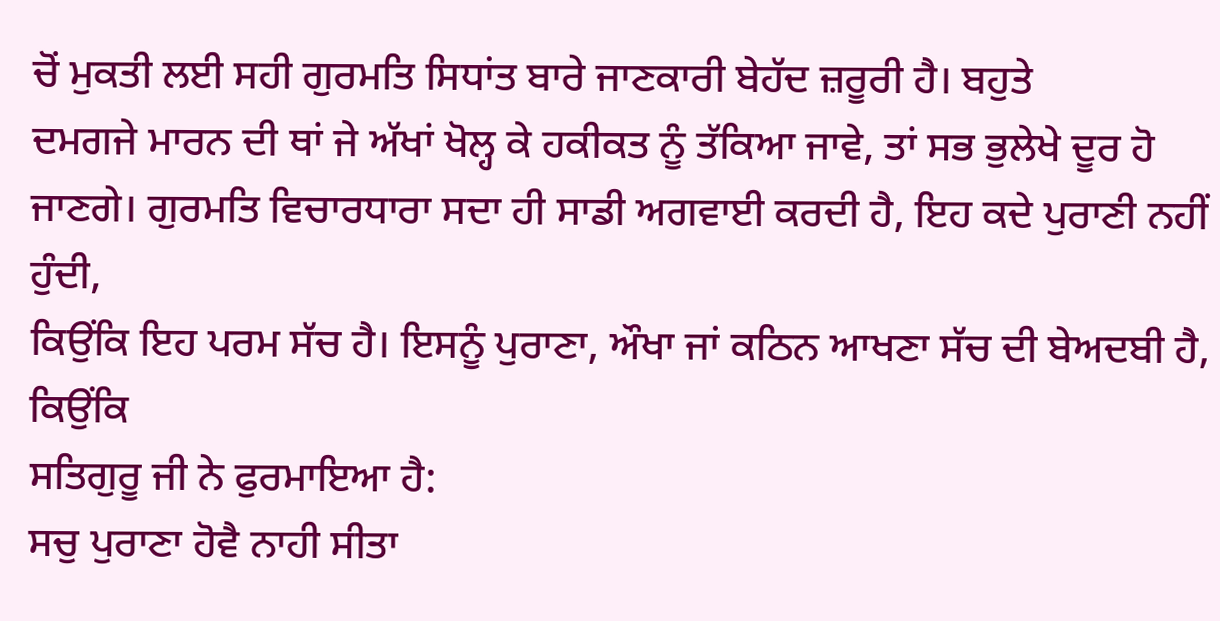ਚੋਂ ਮੁਕਤੀ ਲਈ ਸਹੀ ਗੁਰਮਤਿ ਸਿਧਾਂਤ ਬਾਰੇ ਜਾਣਕਾਰੀ ਬੇਹੱਦ ਜ਼ਰੂਰੀ ਹੈ। ਬਹੁਤੇ
ਦਮਗਜੇ ਮਾਰਨ ਦੀ ਥਾਂ ਜੇ ਅੱਖਾਂ ਖੋਲ੍ਹ ਕੇ ਹਕੀਕਤ ਨੂੰ ਤੱਕਿਆ ਜਾਵੇ, ਤਾਂ ਸਭ ਭੁਲੇਖੇ ਦੂਰ ਹੋ
ਜਾਣਗੇ। ਗੁਰਮਤਿ ਵਿਚਾਰਧਾਰਾ ਸਦਾ ਹੀ ਸਾਡੀ ਅਗਵਾਈ ਕਰਦੀ ਹੈ, ਇਹ ਕਦੇ ਪੁਰਾਣੀ ਨਹੀਂ ਹੁੰਦੀ,
ਕਿਉਂਕਿ ਇਹ ਪਰਮ ਸੱਚ ਹੈ। ਇਸਨੂੰ ਪੁਰਾਣਾ, ਔਖਾ ਜਾਂ ਕਠਿਨ ਆਖਣਾ ਸੱਚ ਦੀ ਬੇਅਦਬੀ ਹੈ, ਕਿਉਂਕਿ
ਸਤਿਗੁਰੂ ਜੀ ਨੇ ਫੁਰਮਾਇਆ ਹੈ:
ਸਚੁ ਪੁਰਾਣਾ ਹੋਵੈ ਨਾਹੀ ਸੀਤਾ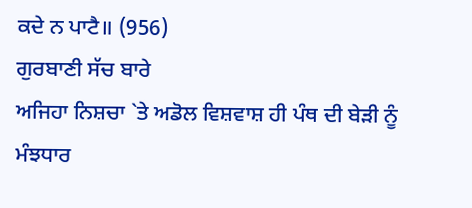ਕਦੇ ਨ ਪਾਟੈ॥ (956)
ਗੁਰਬਾਣੀ ਸੱਚ ਬਾਰੇ
ਅਜਿਹਾ ਨਿਸ਼ਚਾ `ਤੇ ਅਡੋਲ ਵਿਸ਼ਵਾਸ਼ ਹੀ ਪੰਥ ਦੀ ਬੇੜੀ ਨੂੰ ਮੰਝਧਾਰ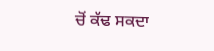ਚੋਂ ਕੱਢ ਸਕਦਾ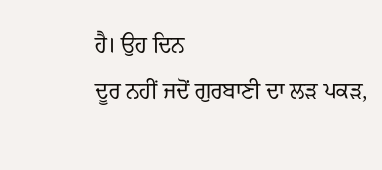ਹੈ। ਉਹ ਦਿਨ
ਦੂਰ ਨਹੀਂ ਜਦੋਂ ਗੁਰਬਾਣੀ ਦਾ ਲੜ ਪਕੜ,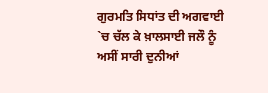ਗੁਰਮਤਿ ਸਿਧਾਂਤ ਦੀ ਅਗਵਾਈ `ਚ ਚੱਲ ਕੇ ਖ਼ਾਲਸਾਈ ਜਲੌ ਨੂੰ
ਅਸੀਂ ਸਾਰੀ ਦੁਨੀਆਂ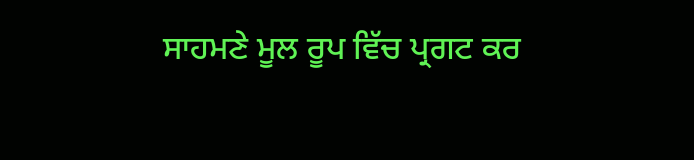ਸਾਹਮਣੇ ਮੂਲ ਰੂਪ ਵਿੱਚ ਪ੍ਰਗਟ ਕਰ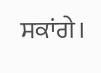ਸਕਾਂਗੇ।